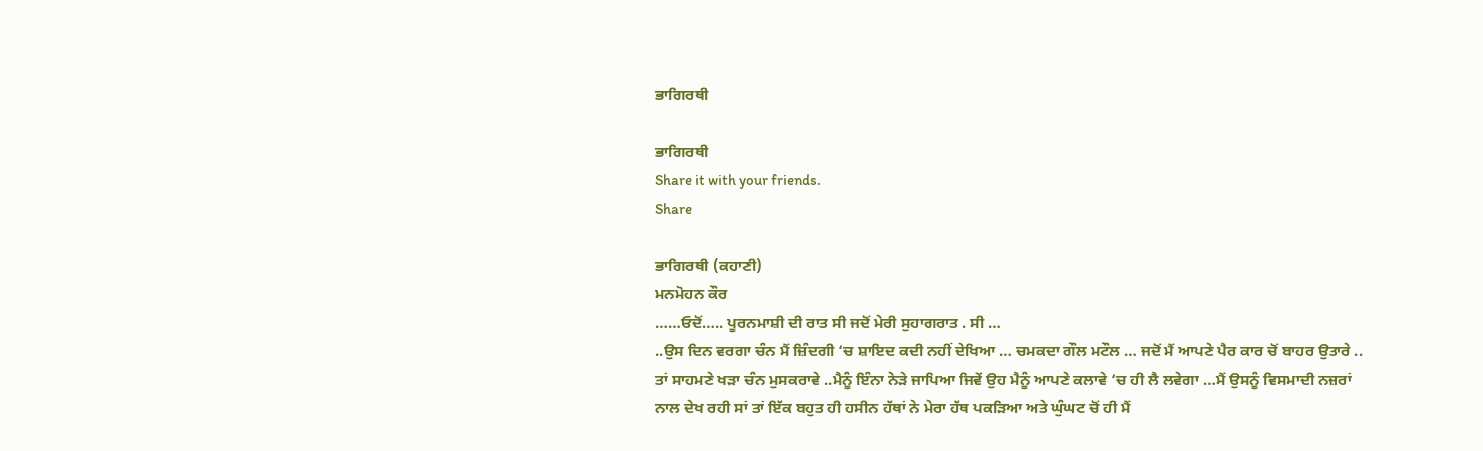ਭਾਗਿਰਥੀ

ਭਾਗਿਰਥੀ
Share it with your friends.
Share

ਭਾਗਿਰਥੀ (ਕਹਾਣੀ)
ਮਨਮੋਹਨ ਕੌਰ
……ਓਦੋਂ….. ਪੂਰਨਮਾਸ਼ੀ ਦੀ ਰਾਤ ਸੀ ਜਦੋਂ ਮੇਰੀ ਸੁਹਾਗਰਾਤ . ਸੀ …
..ਉਸ ਦਿਨ ਵਰਗਾ ਚੰਨ ਮੈਂ ਜ਼ਿੰਦਗੀ ‘ਚ ਸ਼ਾਇਦ ਕਦੀ ਨਹੀਂ ਦੇਖਿਆ … ਚਮਕਦਾ ਗੌਲ ਮਟੌਲ … ਜਦੋਂ ਮੈਂ ਆਪਣੇ ਪੈਰ ਕਾਰ ਚੋਂ ਬਾਹਰ ਉਤਾਰੇ .. ਤਾਂ ਸਾਹਮਣੇ ਖੜਾ ਚੰਨ ਮੁਸਕਰਾਵੇ ..ਮੈਨੂੰ ਇੰਨਾ ਨੇੜੇ ਜਾਪਿਆ ਜਿਵੇਂ ਉਹ ਮੈਨੂੰ ਆਪਣੇ ਕਲਾਵੇ ‘ਚ ਹੀ ਲੈ ਲਵੇਗਾ …ਮੈਂ ਉਸਨੂੰ ਵਿਸਮਾਦੀ ਨਜ਼ਰਾਂ ਨਾਲ ਦੇਖ ਰਹੀ ਸਾਂ ਤਾਂ ਇੱਕ ਬਹੁਤ ਹੀ ਹਸੀਨ ਹੱਥਾਂ ਨੇ ਮੇਰਾ ਹੱਥ ਪਕੜਿਆ ਅਤੇ ਘੁੰਘਟ ਚੋਂ ਹੀ ਮੈਂ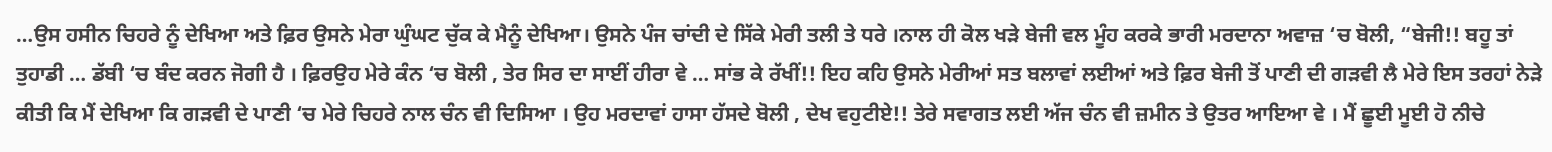…ਉਸ ਹਸੀਨ ਚਿਹਰੇ ਨੂੰ ਦੇਖਿਆ ਅਤੇ ਫ਼ਿਰ ਉਸਨੇ ਮੇਰਾ ਘੁੰਘਟ ਚੁੱਕ ਕੇ ਮੈਨੂੰ ਦੇਖਿਆ। ਉਸਨੇ ਪੰਜ ਚਾਂਦੀ ਦੇ ਸਿੱਕੇ ਮੇਰੀ ਤਲੀ ਤੇ ਧਰੇ ।ਨਾਲ ਹੀ ਕੋਲ ਖੜੇ ਬੇਜੀ ਵਲ ਮੂੰਹ ਕਰਕੇ ਭਾਰੀ ਮਰਦਾਨਾ ਅਵਾਜ਼ ‘ਚ ਬੋਲੀ, “ਬੇਜੀ!! ਬਹੂ ਤਾਂ ਤੁਹਾਡੀ … ਡੱਬੀ ‘ਚ ਬੰਦ ਕਰਨ ਜੋਗੀ ਹੈ । ਫ਼ਿਰਉਹ ਮੇਰੇ ਕੰਨ ‘ਚ ਬੋਲੀ , ਤੇਰ ਸਿਰ ਦਾ ਸਾਈਂ ਹੀਰਾ ਵੇ … ਸਾਂਭ ਕੇ ਰੱਖੀਂ!! ਇਹ ਕਹਿ ਉਸਨੇ ਮੇਰੀਆਂ ਸਤ ਬਲਾਵਾਂ ਲਈਆਂ ਅਤੇ ਫ਼ਿਰ ਬੇਜੀ ਤੋਂ ਪਾਣੀ ਦੀ ਗੜਵੀ ਲੈ ਮੇਰੇ ਇਸ ਤਰਹਾਂ ਨੇੜੇ ਕੀਤੀ ਕਿ ਮੈਂ ਦੇਖਿਆ ਕਿ ਗੜਵੀ ਦੇ ਪਾਣੀ ‘ਚ ਮੇਰੇ ਚਿਹਰੇ ਨਾਲ ਚੰਨ ਵੀ ਦਿਸਿਆ । ਉਹ ਮਰਦਾਵਾਂ ਹਾਸਾ ਹੱਸਦੇ ਬੋਲੀ , ਦੇਖ ਵਹੁਟੀਏ!! ਤੇਰੇ ਸਵਾਗਤ ਲਈ ਅੱਜ ਚੰਨ ਵੀ ਜ਼ਮੀਨ ਤੇ ਉਤਰ ਆਇਆ ਵੇ । ਮੈਂ ਛੂਈ ਮੂਈ ਹੋ ਨੀਚੇ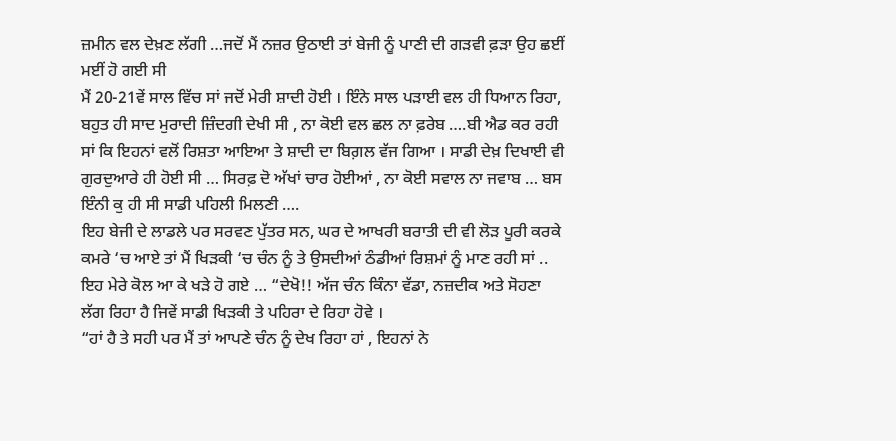ਜ਼ਮੀਨ ਵਲ ਦੇਖ਼ਣ ਲੱਗੀ …ਜਦੋਂ ਮੈਂ ਨਜ਼ਰ ਉਠਾਈ ਤਾਂ ਬੇਜੀ ਨੂੰ ਪਾਣੀ ਦੀ ਗੜਵੀ ਫ਼ੜਾ ਉਹ ਛਈਂ ਮਈਂ ਹੋ ਗਈ ਸੀ
ਮੈਂ 20-21ਵੇਂ ਸਾਲ ਵਿੱਚ ਸਾਂ ਜਦੋਂ ਮੇਰੀ ਸ਼ਾਦੀ ਹੋਈ । ਇੰਨੇ ਸਾਲ ਪੜਾਈ ਵਲ ਹੀ ਧਿਆਨ ਰਿਹਾ, ਬਹੁਤ ਹੀ ਸਾਦ ਮੁਰਾਦੀ ਜ਼ਿੰਦਗੀ ਦੇਖੀ ਸੀ , ਨਾ ਕੋਈ ਵਲ ਛਲ ਨਾ ਫ਼ਰੇਬ ….ਬੀ ਐਡ ਕਰ ਰਹੀ ਸਾਂ ਕਿ ਇਹਨਾਂ ਵਲੋਂ ਰਿਸ਼ਤਾ ਆਇਆ ਤੇ ਸ਼ਾਦੀ ਦਾ ਬਿਗ਼ਲ ਵੱਜ ਗਿਆ । ਸਾਡੀ ਦੇਖ਼ ਦਿਖਾਈ ਵੀ ਗੁਰਦੁਆਰੇ ਹੀ ਹੋਈ ਸੀ … ਸਿਰਫ਼ ਦੋ ਅੱਖਾਂ ਚਾਰ ਹੋਈਆਂ , ਨਾ ਕੋਈ ਸਵਾਲ ਨਾ ਜਵਾਬ … ਬਸ ਇੰਨੀ ਕੁ ਹੀ ਸੀ ਸਾਡੀ ਪਹਿਲੀ ਮਿਲਣੀ ….
ਇਹ ਬੇਜੀ ਦੇ ਲਾਡਲੇ ਪਰ ਸਰਵਣ ਪੁੱਤਰ ਸਨ, ਘਰ ਦੇ ਆਖਰੀ ਬਰਾਤੀ ਦੀ ਵੀ ਲੋੜ ਪੂਰੀ ਕਰਕੇ ਕਮਰੇ ‘ਚ ਆਏ ਤਾਂ ਮੈਂ ਖਿੜਕੀ ‘ਚ ਚੰਨ ਨੂੰ ਤੇ ਉਸਦੀਆਂ ਠੰਡੀਆਂ ਰਿਸ਼ਮਾਂ ਨੂੰ ਮਾਣ ਰਹੀ ਸਾਂ .. ਇਹ ਮੇਰੇ ਕੋਲ ਆ ਕੇ ਖੜੇ ਹੋ ਗਏ … “ਦੇਖੋ!! ਅੱਜ ਚੰਨ ਕਿੰਨਾ ਵੱਡਾ, ਨਜ਼ਦੀਕ ਅਤੇ ਸੋਹਣਾ ਲੱਗ ਰਿਹਾ ਹੈ ਜਿਵੇਂ ਸਾਡੀ ਖਿੜਕੀ ਤੇ ਪਹਿਰਾ ਦੇ ਰਿਹਾ ਹੋਵੇ ।
“ਹਾਂ ਹੈ ਤੇ ਸਹੀ ਪਰ ਮੈਂ ਤਾਂ ਆਪਣੇ ਚੰਨ ਨੂੰ ਦੇਖ ਰਿਹਾ ਹਾਂ , ਇਹਨਾਂ ਨੇ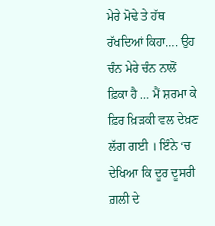ਮੇਰੇ ਮੋਢੇ ਤੇ ਹੱਥ ਰੱਖਦਿਆਂ ਕਿਹਾ…. ਉਹ ਚੰਨ ਮੇਰੇ ਚੰਨ ਨਾਲੋਂ ਫ਼ਿਕਾ ਹੈ … ਮੈਂ ਸ਼ਰਮਾ ਕੇ ਫ਼ਿਰ ਖ਼ਿੜਕੀ ਵਲ ਦੇਖ਼ਣ ਲੱਗ ਗਈ । ਇੰਨੇ ‘ਚ ਦੇਖਿਆ ਕਿ ਦੂਰ ਦੂਸਰੀ ਗ਼ਲੀ ਦੇ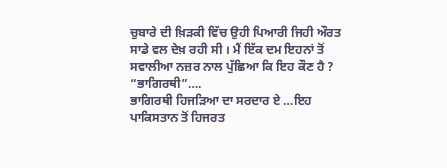ਚੁਬਾਰੇ ਦੀ ਖ਼ਿੜਕੀ ਵਿੱਚ ਉਹੀ ਪਿਆਰੀ ਜਿਹੀ ਔਰਤ ਸਾਡੇ ਵਲ ਦੇਖ਼ ਰਹੀ ਸੀ । ਮੈਂ ਇੱਕ ਦਮ ਇਹਨਾਂ ਤੋਂ ਸਵਾਲੀਆ ਨਜ਼ਰ ਨਾਲ ਪੁੱਛਿਆ ਕਿ ਇਹ ਕੌਣ ਹੈ ?
“ਭਾਗਿਰਥੀ”….
ਭਾਗਿਰਥੀ ਹਿਜੜਿਆ ਦਾ ਸਰਦਾਰ ਏ …ਇਹ ਪਾਕਿਸਤਾਨ ਤੋਂ ਹਿਜਰਤ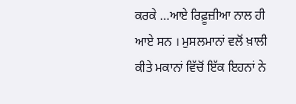ਕਰਕੇ …ਆਏ ਰਿਫ਼ੂਜ਼ੀਆ ਨਾਲ ਹੀ ਆਏ ਸਨ । ਮੁਸਲਮਾਨਾਂ ਵਲੋਂ ਖ਼ਾਲੀ ਕੀਤੇ ਮਕਾਨਾਂ ਵਿੱਚੋਂ ਇੱਕ ਇਹਨਾਂ ਨੇ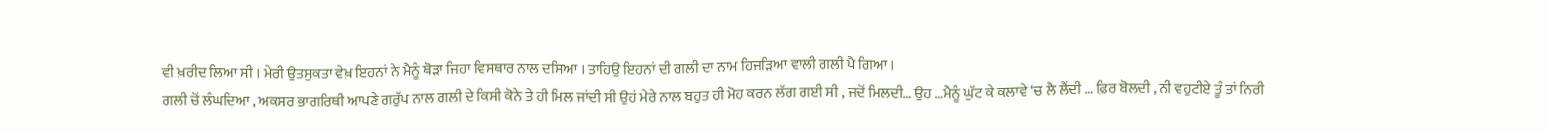ਵੀ ਖ਼ਰੀਦ ਲਿਆ ਸੀ । ਮੇਰੀ ਉਤਸੁਕਤਾ ਵੇਖ਼ ਇਹਨਾਂ ਨੇ ਮੈਨੂੰ ਥੋੜਾ ਜਿਹਾ ਵਿਸਥਾਰ ਨਾਲ ਦਸਿਆ । ਤਾਹਿਉ ਇਹਨਾਂ ਦੀ ਗਲੀ ਦਾ ਨਾਮ ਹਿਜੜਿਆ ਵਾਲੀ ਗਲੀ ਪੈ ਗਿਆ ।
ਗਲੀ ਚੋਂ ਲੰਘਦਿਆ , ਅਕਸਰ ਭਾਗਰਿਥੀ ਆਪਣੇ ਗਰੁੱਪ ਨਾਲ ਗਲੀ ਦੇ ਕਿਸੀ ਕੋਨੇ ਤੇ ਹੀ ਮਿਲ ਜਾਂਦੀ ਸੀ ਉਹਂ ਮੇਰੇ ਨਾਲ ਬਹੁਤ ਹੀ ਮੋਹ ਕਰਨ ਲੱਗ ਗਈ ਸੀ , ਜਦੋਂ ਮਿਲਦੀ… ਉਹ …ਮੈਨੂੰ ਘੁੱਟ ਕੇ ਕਲਾਵੇ ‘ਚ ਲੈ ਲੈਂਦੀ … ਫ਼ਿਰ ਬੋਲਦੀ , ਨੀ ਵਹੁਟੀਏ ਤੂੰ ਤਾਂ ਨਿਰੀ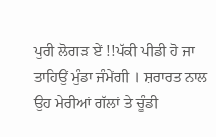ਪੁਰੀ ਲੋਗੜ ਏਂ !!ਪੱਕੀ ਪੀਡੀ ਹੋ ਜਾ ਤਾਹਿਉਂ ਮੁੰਡਾ ਜੰਮੇਂਗੀ । ਸ਼ਰਾਰਤ ਨਾਲ ਉਹ ਮੇਰੀਆਂ ਗੱਲਾਂ ਤੇ ਚੂੰਡੀ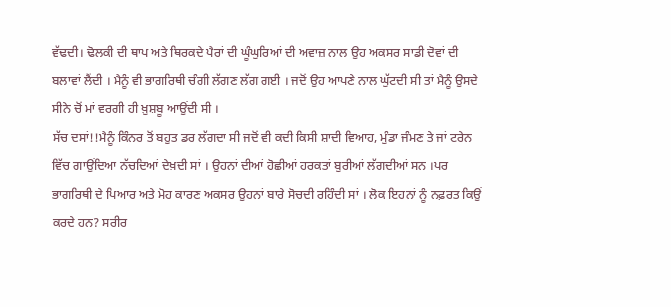ਵੱਢਦੀ। ਢੋਲਕੀ ਦੀ ਥਾਪ ਅਤੇ ਥਿਰਕਦੇ ਪੈਰਾਂ ਦੀ ਘੂੰਘੁਰਿਆਂ ਦੀ ਅਵਾਜ਼ ਨਾਲ ਉਹ ਅਕਸਰ ਸਾਡੀ ਦੋਵਾਂ ਦੀ ਬਲਾਵਾਂ ਲੈਂਦੀ । ਮੈਨੂੰ ਵੀ ਭਾਗਰਿਥੀ ਚੰਗੀ ਲੱਗਣ ਲੱਗ ਗਈ । ਜਦੋਂ ਉਹ ਆਪਣੇ ਨਾਲ ਘੁੱਟਦੀ ਸੀ ਤਾਂ ਮੈਨੂੰ ਉਸਦੇ ਸੀਨੇ ਚੋਂ ਮਾਂ ਵਰਗੀ ਹੀ ਖ਼ੁਸ਼ਬੂ ਆਉਂਦੀ ਸੀ ।
ਸੱਚ ਦਸਾਂ!!ਮੈਨੂੰ ਕਿੰਨਰ ਤੋਂ ਬਹੁਤ ਡਰ ਲੱਗਦਾ ਸੀ ਜਦੋਂ ਵੀ ਕਦੀ ਕਿਸੀ ਸ਼ਾਦੀ ਵਿਆਹ, ਮੁੰਡਾ ਜੰਮਣ ਤੇ ਜਾਂ ਟਰੇਨ ਵਿੱਚ ਗਾਉਂਦਿਆ ਨੱਚਦਿਆਂ ਦੇਖ਼ਦੀ ਸਾਂ । ਉਹਨਾਂ ਦੀਆਂ ਹੋਛੀਆਂ ਹਰਕਤਾਂ ਬੁਰੀਆਂ ਲੱਗਦੀਆਂ ਸਨ ।ਪਰ ਭਾਗਰਿਥੀ ਦੇ ਪਿਆਰ ਅਤੇ ਮੋਹ ਕਾਰਣ ਅਕਸਰ ਉਹਨਾਂ ਬਾਰੇ ਸੋਚਦੀ ਰਹਿੰਦੀ ਸਾਂ । ਲੋਕ ਇਹਨਾਂ ਨੂੰ ਨਫ਼ਰਤ ਕਿਉਂ ਕਰਦੇ ਹਨ? ਸਰੀਰ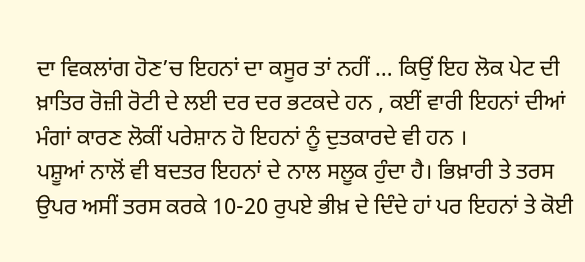ਦਾ ਵਿਕਲਾਂਗ ਹੋਣ’ਚ ਇਹਨਾਂ ਦਾ ਕਸੂਰ ਤਾਂ ਨਹੀਂ … ਕਿਉਂ ਇਹ ਲੋਕ ਪੇਟ ਦੀ ਖ਼ਾਤਿਰ ਰੋਜ਼ੀ ਰੋਟੀ ਦੇ ਲਈ ਦਰ ਦਰ ਭਟਕਦੇ ਹਨ , ਕਈਂ ਵਾਰੀ ਇਹਨਾਂ ਦੀਆਂ ਮੰਗਾਂ ਕਾਰਣ ਲੋਕੀਂ ਪਰੇਸ਼ਾਨ ਹੋ ਇਹਨਾਂ ਨੂੰ ਦੁਤਕਾਰਦੇ ਵੀ ਹਨ ।
ਪਸ਼ੂਆਂ ਨਾਲੋਂ ਵੀ ਬਦਤਰ ਇਹਨਾਂ ਦੇ ਨਾਲ ਸਲੂਕ ਹੁੰਦਾ ਹੈ। ਭਿਖ਼ਾਰੀ ਤੇ ਤਰਸ ਉਪਰ ਅਸੀਂ ਤਰਸ ਕਰਕੇ 10-20 ਰੁਪਏ ਭੀਖ਼ ਦੇ ਦਿੰਦੇ ਹਾਂ ਪਰ ਇਹਨਾਂ ਤੇ ਕੋਈ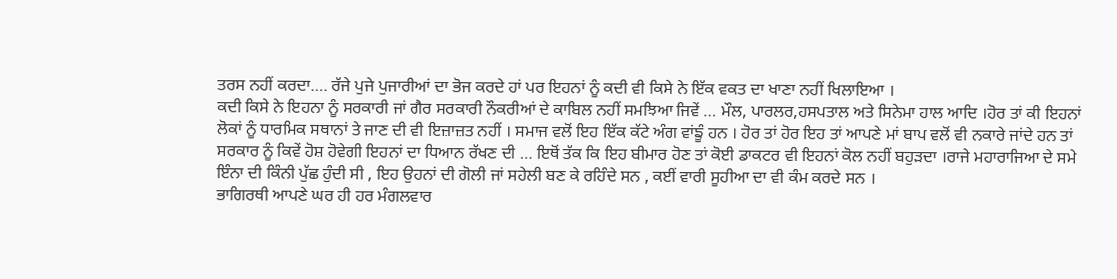ਤਰਸ ਨਹੀਂ ਕਰਦਾ…. ਰੱਜੇ ਪੁਜੇ ਪੁਜਾਰੀਆਂ ਦਾ ਭੋਜ ਕਰਦੇ ਹਾਂ ਪਰ ਇਹਨਾਂ ਨੂੰ ਕਦੀ ਵੀ ਕਿਸੇ ਨੇ ਇੱਕ ਵਕਤ ਦਾ ਖਾਣਾ ਨਹੀਂ ਖਿਲਾਇਆ ।
ਕਦੀ ਕਿਸੇ ਨੇ ਇਹਨਾ ਨੂੰ ਸਰਕਾਰੀ ਜਾਂ ਗੈਰ ਸਰਕਾਰੀ ਨੌਕਰੀਆਂ ਦੇ ਕਾਬਿਲ ਨਹੀਂ ਸਮਝਿਆ ਜਿਵੇਂ … ਮੌਲ, ਪਾਰਲਰ,ਹਸਪਤਾਲ ਅਤੇ ਸਿਨੇਮਾ ਹਾਲ ਆਦਿ ।ਹੋਰ ਤਾਂ ਕੀ ਇਹਨਾਂ ਲੋਕਾਂ ਨੂੰ ਧਾਰਮਿਕ ਸਥਾਨਾਂ ਤੇ ਜਾਣ ਦੀ ਵੀ ਇਜ਼ਾਜ਼ਤ ਨਹੀਂ । ਸਮਾਜ ਵਲੋਂ ਇਹ ਇੱਕ ਕੱਟੇ ਅੰਗ ਵਾਂਙੂੰ ਹਨ । ਹੋਰ ਤਾਂ ਹੋਰ ਇਹ ਤਾਂ ਆਪਣੇ ਮਾਂ ਬਾਪ ਵਲੋਂ ਵੀ ਨਕਾਰੇ ਜਾਂਦੇ ਹਨ ਤਾਂ ਸਰਕਾਰ ਨੂੰ ਕਿਵੇਂ ਹੋਸ਼ ਹੋਵੇਗੀ ਇਹਨਾਂ ਦਾ ਧਿਆਨ ਰੱਖਣ ਦੀ … ਇਥੋਂ ਤੱਕ ਕਿ ਇਹ ਬੀਮਾਰ ਹੋਣ ਤਾਂ ਕੋਈ ਡਾਕਟਰ ਵੀ ਇਹਨਾਂ ਕੋਲ ਨਹੀਂ ਬਹੁੜਦਾ ।ਰਾਜੇ ਮਹਾਰਾਜਿਆ ਦੇ ਸਮੇ ਇੰਨਾ ਦੀ ਕਿੰਨੀ ਪੁੱਛ ਹੁੰਦੀ ਸੀ , ਇਹ ਉਹਨਾਂ ਦੀ ਗੋਲੀ ਜਾਂ ਸਹੇਲੀ ਬਣ ਕੇ ਰਹਿੰਦੇ ਸਨ , ਕਈਂ ਵਾਰੀ ਸੂਹੀਆ ਦਾ ਵੀ ਕੰਮ ਕਰਦੇ ਸਨ ।
ਭਾਗਿਰਥੀ ਆਪਣੇ ਘਰ ਹੀ ਹਰ ਮੰਗਲਵਾਰ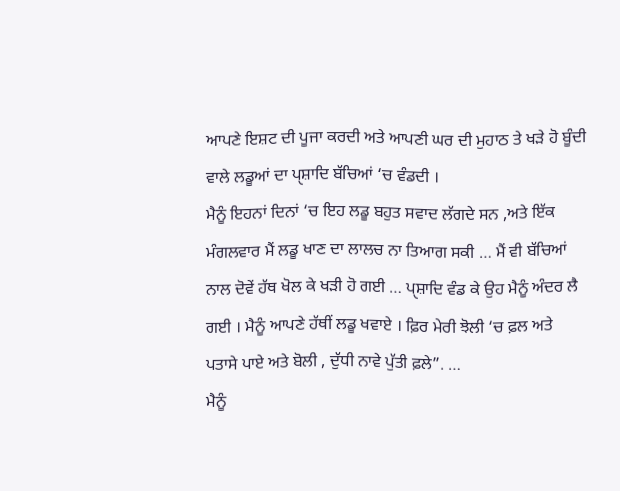ਆਪਣੇ ਇਸ਼ਟ ਦੀ ਪੂਜਾ ਕਰਦੀ ਅਤੇ ਆਪਣੀ ਘਰ ਦੀ ਮੁਹਾਠ ਤੇ ਖੜੇ ਹੋ ਬੂੰਦੀ ਵਾਲੇ ਲਡੂਆਂ ਦਾ ਪੑਸ਼ਾਦਿ ਬੱਚਿਆਂ ‘ਚ ਵੰਡਦੀ ।
ਮੈਨੂੰ ਇਹਨਾਂ ਦਿਨਾਂ ‘ਚ ਇਹ ਲਡੂ ਬਹੁਤ ਸਵਾਦ ਲੱਗਦੇ ਸਨ ,ਅਤੇ ਇੱਕ ਮੰਗਲਵਾਰ ਮੈਂ ਲਡੂ ਖਾਣ ਦਾ ਲਾਲਚ ਨਾ ਤਿਆਗ ਸਕੀ … ਮੈਂ ਵੀ ਬੱਚਿਆਂ ਨਾਲ ਦੋਵੇਂ ਹੱਥ ਖੋਲ ਕੇ ਖੜੀ ਹੋ ਗਈ … ਪੑਸ਼ਾਦਿ ਵੰਡ ਕੇ ਉਹ ਮੈਨੂੰ ਅੰਦਰ ਲੈ ਗਈ । ਮੈਨੂੰ ਆਪਣੇ ਹੱਥੀਂ ਲਡੂ ਖਵਾਏ । ਫ਼ਿਰ ਮੇਰੀ ਝੋਲੀ ‘ਚ ਫ਼ਲ ਅਤੇ ਪਤਾਸੇ ਪਾਏ ਅਤੇ ਬੋਲੀ , ਦੁੱਧੀ ਨਾਵੇ ਪੁੱਤੀ ਫ਼ਲੇ”. …
ਮੈਨੂੰ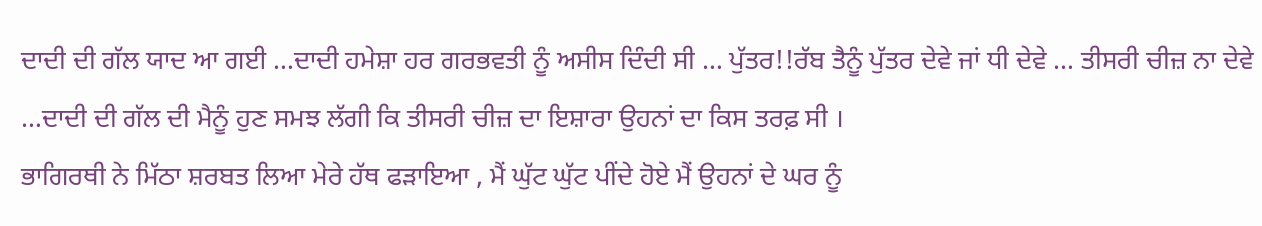ਦਾਦੀ ਦੀ ਗੱਲ ਯਾਦ ਆ ਗਈ …ਦਾਦੀ ਹਮੇਸ਼ਾ ਹਰ ਗਰਭਵਤੀ ਨੂੰ ਅਸੀਸ ਦਿੰਦੀ ਸੀ … ਪੁੱਤਰ!!ਰੱਬ ਤੈਨੂੰ ਪੁੱਤਰ ਦੇਵੇ ਜਾਂ ਧੀ ਦੇਵੇ … ਤੀਸਰੀ ਚੀਜ਼ ਨਾ ਦੇਵੇ …ਦਾਦੀ ਦੀ ਗੱਲ ਦੀ ਮੈਨੂੰ ਹੁਣ ਸਮਝ ਲੱਗੀ ਕਿ ਤੀਸਰੀ ਚੀਜ਼ ਦਾ ਇਸ਼ਾਰਾ ਉਹਨਾਂ ਦਾ ਕਿਸ ਤਰਫ਼ ਸੀ ।
ਭਾਗਿਰਥੀ ਨੇ ਮਿੱਠਾ ਸ਼ਰਬਤ ਲਿਆ ਮੇਰੇ ਹੱਥ ਫੜਾਇਆ , ਮੈਂ ਘੁੱਟ ਘੁੱਟ ਪੀਂਦੇ ਹੋਏ ਮੈਂ ਉਹਨਾਂ ਦੇ ਘਰ ਨੂੰ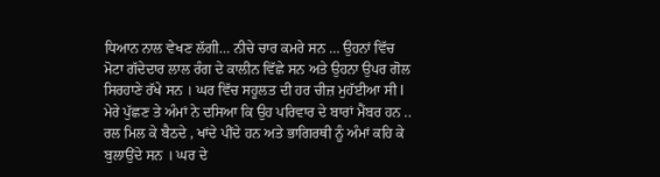ਧਿਆਨ ਨਾਲ ਵੇਖਣ ਲੱਗੀ… ਨੀਚੇ ਚਾਰ ਕਮਰੇ ਸਨ … ਉਹਨਾਂ ਵਿੱਚ ਮੋਟਾ ਗੱਦੇਦਾਰ ਲਾਲ ਰੰਗ ਦੇ ਕਾਲੀਨ ਵਿੱਛੇ ਸਨ ਅਤੇ ਉਹਨਾ ਉਪਰ ਗੋਲ ਸਿਰਹਾਣੇ ਰੱਖੇ ਸਨ । ਘਰ ਵਿੱਚ ਸਹੂਲਤ ਦੀ ਹਰ ਚੀਜ਼ ਮੁਹੱਈਆ ਸੀ l ਮੇਰੇ ਪੁੱਛਣ ਤੇ ਅੰਮਾਂ ਨੇ ਦਸਿਆ ਕਿ ਉਹ ਪਰਿਵਾਰ ਦੇ ਬਾਰਾਂ ਮੈਂਬਰ ਹਨ .. ਰਲ ਮਿਲ ਕੇ ਬੈਠਦੇ , ਖਾਂਦੇ ਪੀਂਦੇ ਹਨ ਅਤੇ ਭਾਗਿਰਥੀ ਨੂੰ ਅੰਮਾਂ ਕਹਿ ਕੇ ਬੁਲਾਉਂਦੇ ਸਨ । ਘਰ ਦੇ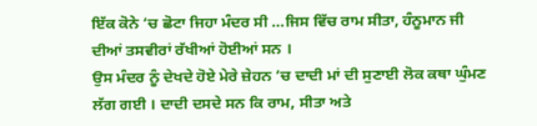ਇੱਕ ਕੋਨੇ ‘ਚ ਛੋਟਾ ਜਿਹਾ ਮੰਦਰ ਸੀ …ਜਿਸ ਵਿੱਚ ਰਾਮ ਸੀਤਾ, ਹੰਨੂਮਾਨ ਜੀ ਦੀਆਂ ਤਸਵੀਰਾਂ ਰੱਖੀਆਂ ਹੋਈਆਂ ਸਨ ।
ਉਸ ਮੰਦਰ ਨੂੰ ਦੇਖਦੇ ਹੋਏ ਮੇਰੇ ਜ਼ੇਹਨ ‘ਚ ਦਾਦੀ ਮਾਂ ਦੀ ਸੁਣਾਈ ਲੋਕ ਕਥਾ ਘੁੰਮਣ ਲੱਗ ਗਈ । ਦਾਦੀ ਦਸਦੇ ਸਨ ਕਿ ਰਾਮ, ਸੀਤਾ ਅਤੇ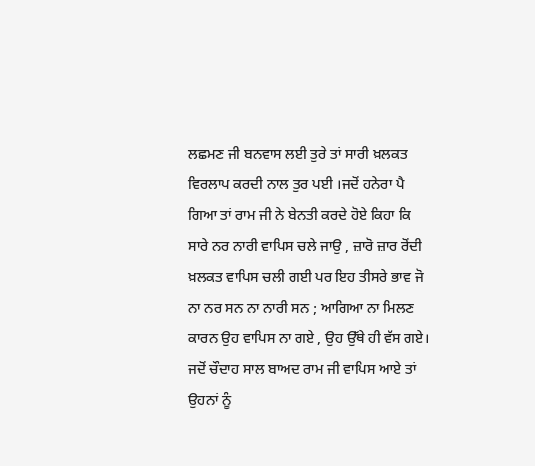ਲਛਮਣ ਜੀ ਬਨਵਾਸ ਲਈ ਤੁਰੇ ਤਾਂ ਸਾਰੀ ਖ਼ਲਕਤ ਵਿਰਲਾਪ ਕਰਦੀ ਨਾਲ ਤੁਰ ਪਈ ।ਜਦੋਂ ਹਨੇਰਾ ਪੈ ਗਿਆ ਤਾਂ ਰਾਮ ਜੀ ਨੇ ਬੇਨਤੀ ਕਰਦੇ ਹੋਏ ਕਿਹਾ ਕਿ ਸਾਰੇ ਨਰ ਨਾਰੀ ਵਾਪਿਸ ਚਲੇ ਜਾਉ , ਜ਼ਾਰੋ ਜ਼ਾਰ ਰੋਂਦੀ ਖ਼ਲਕਤ ਵਾਪਿਸ ਚਲੀ ਗਈ ਪਰ ਇਹ ਤੀਸਰੇ ਭਾਵ ਜੋ ਨਾ ਨਰ ਸਨ ਨਾ ਨਾਰੀ ਸਨ ; ਆਗਿਆ ਨਾ ਮਿਲਣ ਕਾਰਨ ਉਹ ਵਾਪਿਸ ਨਾ ਗਏ , ਉਹ ਉੱਥੇ ਹੀ ਵੱਸ ਗਏ।
ਜਦੋਂ ਚੌਦਾਹ ਸਾਲ ਬਾਅਦ ਰਾਮ ਜੀ ਵਾਪਿਸ ਆਏ ਤਾਂ ਉਹਨਾਂ ਨੂੰ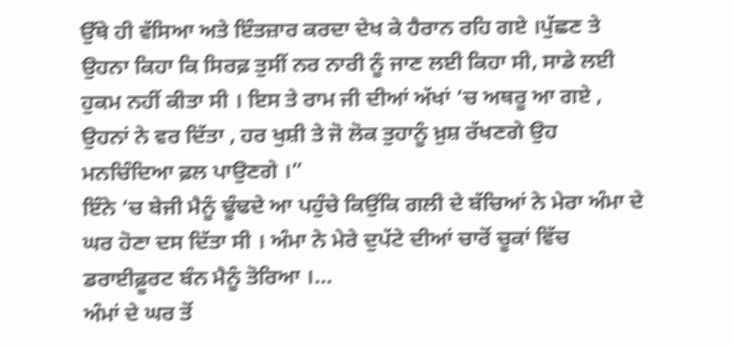ਉੱਥੇ ਹੀ ਵੱਸਿਆ ਅਤੇ ਇੰਤਜ਼ਾਰ ਕਰਦਾ ਦੇਖ ਕੇ ਹੈਰਾਨ ਰਹਿ ਗਏ ।ਪੁੱਛਣ ਤੇ ਉਹਨਾ ਕਿਹਾ ਕਿ ਸਿਰਫ਼ ਤੁਸੀਂ ਨਰ ਨਾਰੀ ਨੂੰ ਜਾਣ ਲਈ ਕਿਹਾ ਸੀ, ਸਾਡੇ ਲਈ ਹੁਕਮ ਨਹੀਂ ਕੀਤਾ ਸੀ । ਇਸ ਤੇ ਰਾਮ ਜੀ ਦੀਆਂ ਅੱਖਾਂ ‘ਚ ਅਥਰੂ ਆ ਗਏ , ਉਹਨਾਂ ਨੇ ਵਰ ਦਿੱਤਾ , ਹਰ ਖੁਸ਼ੀ ਤੇ ਜੋ ਲੋਕ ਤੁਹਾਨੂੰ ਖ਼ੁਸ਼ ਰੱਖਣਗੇ ਉਹ ਮਨਚਿੰਦਿਆ ਫ਼ਲ ਪਾਉਣਗੇ ।”
ਇੰਨੇ ‘ਚ ਬੇਜੀ ਮੈਨੂੰ ਢੂੰਢਦੇ ਆ ਪਹੁੰਚੇ ਕਿਉਂਕਿ ਗਲੀ ਦੇ ਬੱਚਿਆਂ ਨੇ ਮੇਰਾ ਅੰਮਾ ਦੇ ਘਰ ਹੋਣਾ ਦਸ ਦਿੱਤਾ ਸੀ । ਅੰਮਾ ਨੇ ਮੇਰੇ ਦੁਪੱਟੇ ਦੀਆਂ ਚਾਰੋਂ ਚੂਕਾਂ ਵਿੱਚ ਡਰਾਈਫ਼ੂਰਟ ਬੰਨ ਮੈਨੂੰ ਤੋਰਿਆ ।…
ਅੰਮਾਂ ਦੇ ਘਰ ਤੋਂ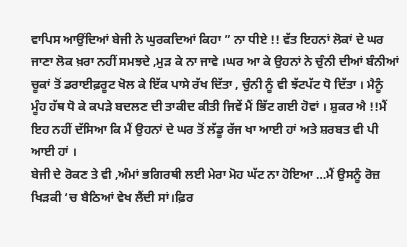ਵਾਪਿਸ ਆਉਂਦਿਆਂ ਬੇਜੀ ਨੇ ਘੁਰਕਦਿਆਂ ਕਿਹਾ ” ਨਾ ਧੀਏ !! ਵੱਤ ਇਹਨਾਂ ਲੋਕਾਂ ਦੇ ਘਰ ਜਾਣਾ ਲੋਕ ਖ਼ਰਾ ਨਹੀਂ ਸਮਝਦੇ ,ਮੁੜ ਕੇ ਨਾ ਜਾਵੇ ।ਘਰ ਆ ਕੇ ਉਹਨਾਂ ਨੇ ਚੁੰਨੀ ਦੀਆਂ ਬੰਨੀਆਂ ਚੂਕਾਂ ਤੋਂ ਡਰਾਈਫ਼ਰੂਟ ਖੋਲ ਕੇ ਇੱਕ ਪਾਸੇ ਰੱਖ ਦਿੱਤਾ , ਚੁੰਨੀ ਨੂੰ ਵੀ ਝੱਟਪੱਟ ਧੋ ਦਿੱਤਾ । ਮੈਨੂੰ ਮੂੰਹ ਹੱਥ ਧੋ ਕੇ ਕਪੜੇ ਬਦਲਣ ਦੀ ਤਾਕੀਦ ਕੀਤੀ ਜਿਵੇਂ ਮੈਂ ਭਿੱਟ ਗਈ ਹੋਵਾਂ । ਸ਼ੁਕਰ ਐ !!ਮੈਂ ਇਹ ਨਹੀਂ ਦੱਸਿਆ ਕਿ ਮੈਂ ਉਹਨਾਂ ਦੇ ਘਰ ਤੋਂ ਲੱਡੂ ਰੱਜ ਖਾ ਆਈ ਹਾਂ ਅਤੇ ਸ਼ਰਬਤ ਵੀ ਪੀ ਆਈ ਹਾਂ ।
ਬੇਜੀ ਦੇ ਰੋਕਣ ਤੇ ਵੀ ,ਅੰਮਾਂ ਭਗਿਰਥੀ ਲਈ ਮੇਰਾ ਮੋਹ ਘੱਟ ਨਾ ਹੋਇਆ …ਮੈਂ ਉਸਨੂੰ ਰੋਜ਼ ਖਿੜਕੀ ‘ਚ ਬੈਠਿਆਂ ਵੇਖ ਲੈਂਦੀ ਸਾਂ।ਫ਼ਿਰ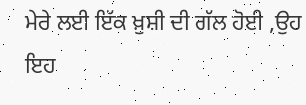ਮੇਰੇ ਲਈ ਇੱਕ ਖ਼ੁਸ਼ੀ ਦੀ ਗੱਲ ਹੋਈ ,ਉਹ ਇਹ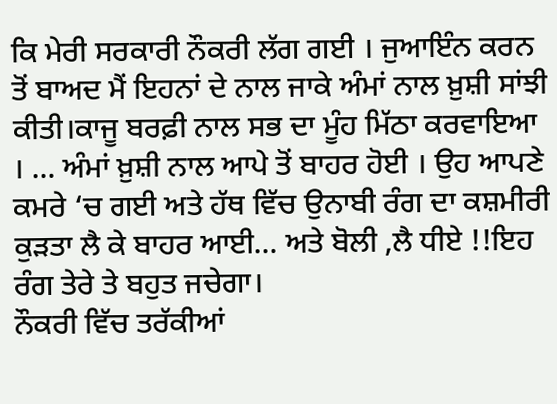ਕਿ ਮੇਰੀ ਸਰਕਾਰੀ ਨੌਕਰੀ ਲੱਗ ਗਈ । ਜੁਆਇੰਨ ਕਰਨ ਤੋਂ ਬਾਅਦ ਮੈਂ ਇਹਨਾਂ ਦੇ ਨਾਲ ਜਾਕੇ ਅੰਮਾਂ ਨਾਲ ਖ਼ੁਸ਼ੀ ਸਾਂਝੀ ਕੀਤੀ।ਕਾਜੂ ਬਰਫ਼ੀ ਨਾਲ ਸਭ ਦਾ ਮੂੰਹ ਮਿੱਠਾ ਕਰਵਾਇਆ । … ਅੰਮਾਂ ਖ਼ੁਸ਼ੀ ਨਾਲ ਆਪੇ ਤੋਂ ਬਾਹਰ ਹੋਈ । ਉਹ ਆਪਣੇ ਕਮਰੇ ‘ਚ ਗਈ ਅਤੇ ਹੱਥ ਵਿੱਚ ਉਨਾਬੀ ਰੰਗ ਦਾ ਕਸ਼ਮੀਰੀ ਕੁੜਤਾ ਲੈ ਕੇ ਬਾਹਰ ਆਈ… ਅਤੇ ਬੋਲੀ ,ਲੈ ਧੀਏ !!ਇਹ ਰੰਗ ਤੇਰੇ ਤੇ ਬਹੁਤ ਜਚੇਗਾ।
ਨੌਕਰੀ ਵਿੱਚ ਤਰੱਕੀਆਂ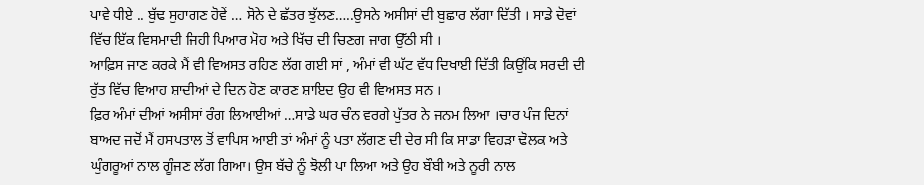ਪਾਵੇ ਧੀਏ .. ਬੁੱਢ ਸੁਹਾਗਣ ਹੋਵੇਂ … ਸੋਨੇ ਦੇ ਛੱਤਰ ਝੁੱਲਣ…..ਉਸਨੇ ਅਸੀਸਾਂ ਦੀ ਬੁਛਾਰ ਲੱਗਾ ਦਿੱਤੀ । ਸਾਡੇ ਦੋਵਾਂ ਵਿੱਚ ਇੱਕ ਵਿਸਮਾਦੀ ਜਿਹੀ ਪਿਆਰ ਮੋਹ ਅਤੇ ਖਿੱਚ ਦੀ ਚਿਣਗ ਜਾਗ ਉੱਠੀ ਸੀ ।
ਆਫ਼ਿਸ ਜਾਣ ਕਰਕੇ ਮੈਂ ਵੀ ਵਿਅਸਤ ਰਹਿਣ ਲੱਗ ਗਈ ਸਾਂ , ਅੰਮਾਂ ਵੀ ਘੱਟ ਵੱਧ ਦਿਖਾਈ ਦਿੱਤੀ ਕਿਉਂਕਿ ਸਰਦੀ ਦੀ ਰੁੱਤ ਵਿੱਚ ਵਿਆਹ ਸ਼ਾਦੀਆਂ ਦੇ ਦਿਨ ਹੋਣ ਕਾਰਣ ਸ਼ਾਇਦ ਉਹ ਵੀ ਵਿਅਸਤ ਸਨ ।
ਫ਼ਿਰ ਅੰਮਾਂ ਦੀਆਂ ਅਸੀਸਾਂ ਰੰਗ ਲਿਆਈਆਂ …ਸਾਡੇ ਘਰ ਚੰਨ ਵਰਗੇ ਪੁੱਤਰ ਨੇ ਜਨਮ ਲਿਆ ।ਚਾਰ ਪੰਜ ਦਿਨਾਂ ਬਾਅਦ ਜਦੋਂ ਮੈਂ ਹਸਪਤਾਲ ਤੋਂ ਵਾਪਿਸ ਆਈ ਤਾਂ ਅੰਮਾਂ ਨੂੰ ਪਤਾ ਲੱਗਣ ਦੀ ਦੇਰ ਸੀ ਕਿ ਸਾਡਾ ਵਿਹੜਾ ਢੋਲਕ ਅਤੇ ਘੁੰਗਰੂਆਂ ਨਾਲ ਗੂੰਜਣ ਲੱਗ ਗਿਆ। ਉਸ ਬੱਚੇ ਨੂੰ ਝੋਲੀ ਪਾ ਲਿਆ ਅਤੇ ਉਹ ਬੌਬੀ ਅਤੇ ਨੂਰੀ ਨਾਲ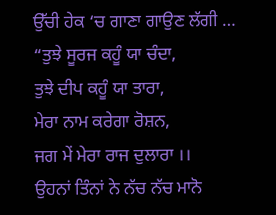ਉੱਚੀ ਹੇਕ ‘ਚ ਗਾਣਾ ਗਾਉਣ ਲੱਗੀ …
“ਤੁਝੇ ਸੂਰਜ ਕਹੂੰ ਯਾ ਚੰਦਾ,
ਤੁਝੇ ਦੀਪ ਕਹੂੰ ਯਾ ਤਾਰਾ,
ਮੇਰਾ ਨਾਮ ਕਰੇਗਾ ਰੋਸ਼ਨ,
ਜਗ ਮੇਂ ਮੇਰਾ ਰਾਜ ਦੁਲਾਰਾ ।।
ਉਹਨਾਂ ਤਿੰਨਾਂ ਨੇ ਨੱਚ ਨੱਚ ਮਾਨੋ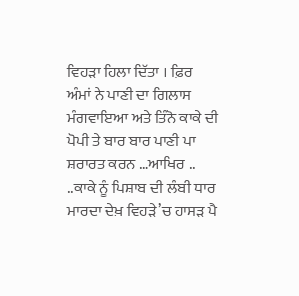ਵਿਹੜਾ ਹਿਲਾ ਦਿੱਤਾ । ਫ਼ਿਰ ਅੰਮਾਂ ਨੇ ਪਾਣੀ ਦਾ ਗਿਲਾਸ ਮੰਗਵਾਇਆ ਅਤੇ ਤਿੰਨੋ ਕਾਕੇ ਦੀ ਪੋਪੀ ਤੇ ਬਾਰ ਬਾਰ ਪਾਣੀ ਪਾ ਸ਼ਰਾਰਤ ਕਰਨ …ਆਖਿਰ .. ..ਕਾਕੇ ਨੂੰ ਪਿਸ਼ਾਬ ਦੀ ਲੰਬੀ ਧਾਰ ਮਾਰਦਾ ਦੇਖ਼ ਵਿਹੜੇ’ਚ ਹਾਸੜ ਪੈ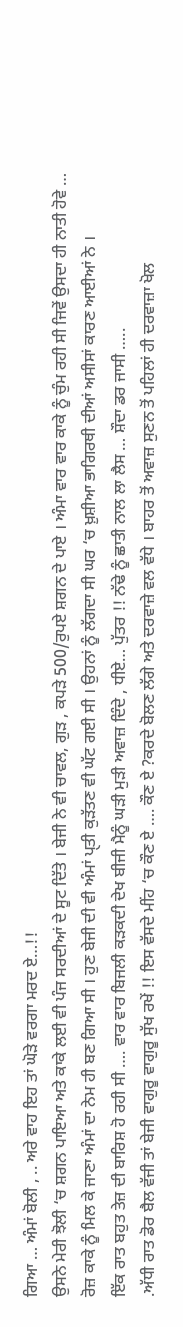ਗਿਆ … ਅੰਮਾਂ ਬੋਲੀ , .. ਅਰੇ ਵਾਹ ਇਹ ਤਾਂ ਘੋੜੇ ਵਰਗਾ ਮਰਦ ਏ…!!
ਉਸਨੇ ਮੇਰੀ ਝੋਲੀ ‘ਚ ਸ਼ਗਨ ਪਾਇਆ ਅਤੇ ਕਾਕੇ ਲਈ ਵੀ ਪੰਜ ਸਰਦੀਆਂ ਦੇ ਸੂਟ ਦਿੱਤੇ । ਬੇਜੀ ਨੇ ਵੀ ਚਾਵਲ, ਗੁੜ , ਕਪੜੇ 500/ਰੁਪਏ ਸ਼ਗਨ ਦੇ ਪਾਏ । ਅੰਮਾ ਵਾਰ ਵਾਰ ਕਾਕੇ ਨੂੰ ਚੁੰਮ ਰਹੀ ਸੀ ਜਿਵੇਂ ਉਸਦਾ ਹੀ ਨਾਤੀ ਹੋਵੇ …
ਰੋਜ਼ ਕਾਕੇ ਨੂੰ ਮਿਲ ਕੇ ਜਾਣਾ ਅੰਮਾਂ ਦਾ ਨੇਮ ਹੀ ਬਣ ਗਿਆ ਸੀ । ਹੁਣ ਬੇਜੀ ਦੀ ਵੀ ਅੰਮਾਂ ਪੑਤੀ ਕੁੜੱਤਣ ਵੀ ਘੱਟ ਗਈ ਸੀ । ਉਹਨਾਂ ਨੂੰ ਲੱਗਦਾ ਸੀ ਘਰ ‘ਚ ਖ਼ੁਸ਼ੀਆ ਭਾਗਿਰਥੀ ਦੀਆਂ ਅਸੀਸਾਂ ਕਾਰਣ ਆਈਆਂ ਨੇ ।
ਇੱਕ ਰਾਤ ਬਹੁਤ ਤੇਜ਼ ਦੀ ਬਾਰਿਸ਼ ਹੋ ਰਹੀ ਸੀ …. ਵਾਰ ਵਾਰ ਬਿਜਲੀ ਕੜਕਦੀ ਦੇਖ ਬੀਜੀ ਮੈਨੂੰ ਘੜੀ ਮੁੜੀ ਅਵਾਜ਼ ਦਿੰਦੇ , ਧੀਏ… ਪੁੱਤਰ !! ਨੱਢੇ ਨੂੰ ਛਾਤੀ ਨਾਲ ਲਾ ਲੈਸ … ਸ਼ੌਦਾ ਡਰ ਜਾਸੀ …..
.ਅੱਧੀ ਰਾਤ ਡੋਰ ਬੈਲ ਵੱਜੀ ਤਾਂ ਬੇਜੀ ਵਾਗੁਰੂ ਵਾਗੁਰੂ ਸੁੱਖ ਰਖੇਂ !! ਇਸ ਵੱਸਦੇ ਮੀਂਹ ‘ਚ ਕੌਣ ਏ …. ਕੌਣ ਏ ?ਕਰਦੇ ਬੋਲਣ ਲੱਗੇ ਅਤੇ ਦਰਵਾਜ਼ੇ ਵਲ ਵੱਧੇ । ਬਾਹਰ ਤੋਂ ਅਵਾਜ਼ ਸੁਣਨ ਤੋਂ ਪਹਿਲਾਂ ਹੀ ਦਰਵਾਜ਼ਾ ਖੋਲ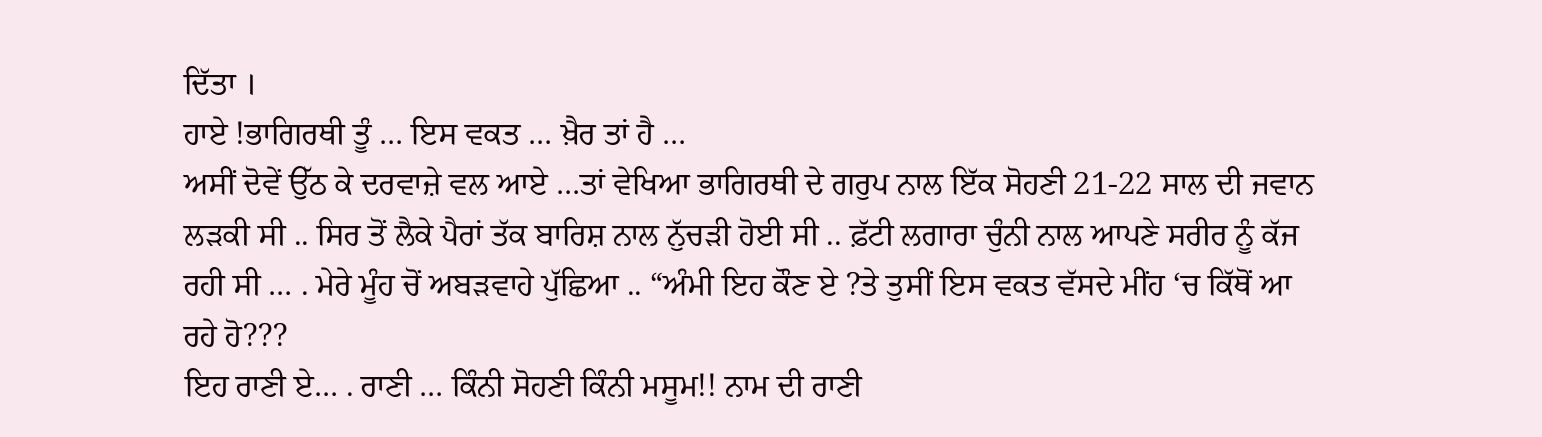ਦਿੱਤਾ ।
ਹਾਏ !ਭਾਗਿਰਥੀ ਤੂੰ … ਇਸ ਵਕਤ … ਖ਼ੈਰ ਤਾਂ ਹੈ …
ਅਸੀਂ ਦੋਵੇਂ ਉੱਠ ਕੇ ਦਰਵਾਜ਼ੇ ਵਲ ਆਏ …ਤਾਂ ਵੇਖਿਆ ਭਾਗਿਰਥੀ ਦੇ ਗਰੁਪ ਨਾਲ ਇੱਕ ਸੋਹਣੀ 21-22 ਸਾਲ ਦੀ ਜਵਾਨ ਲੜਕੀ ਸੀ .. ਸਿਰ ਤੋਂ ਲੈਕੇ ਪੈਰਾਂ ਤੱਕ ਬਾਰਿਸ਼ ਨਾਲ ਨੁੱਚੜੀ ਹੋਈ ਸੀ .. ਫ਼ੱਟੀ ਲਗਾਰਾ ਚੁੰਨੀ ਨਾਲ ਆਪਣੇ ਸਰੀਰ ਨੂੰ ਕੱਜ ਰਹੀ ਸੀ … . ਮੇਰੇ ਮੂੰਹ ਚੋਂ ਅਬੜਵਾਹੇ ਪੁੱਛਿਆ .. “ਅੰਮੀ ਇਹ ਕੌਣ ਏ ?ਤੇ ਤੁਸੀਂ ਇਸ ਵਕਤ ਵੱਸਦੇ ਮੀਂਹ ‘ਚ ਕਿੱਥੋਂ ਆ ਰਹੇ ਹੋ???
ਇਹ ਰਾਣੀ ਏ… . ਰਾਣੀ … ਕਿੰਨੀ ਸੋਹਣੀ ਕਿੰਨੀ ਮਸੂਮ!! ਨਾਮ ਦੀ ਰਾਣੀ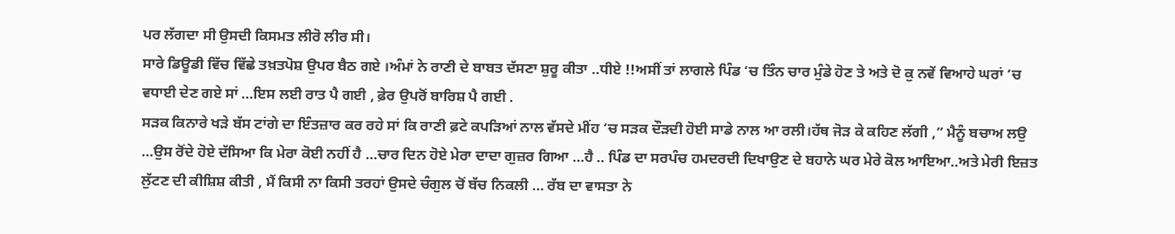ਪਰ ਲੱਗਦਾ ਸੀ ਉਸਦੀ ਕਿਸਮਤ ਲੀਰੋ ਲੀਰ ਸੀ।
ਸਾਰੇ ਡਿਊਡੀ ਵਿੱਚ ਵਿੱਛੇ ਤਖ਼ਤਪੋਸ਼ ਉਪਰ ਬੈਠ ਗਏ ।ਅੰਮਾਂ ਨੇ ਰਾਣੀ ਦੇ ਬਾਬਤ ਦੱਸਣਾ ਸ਼ੁਰੂ ਕੀਤਾ ..ਧੀਏ !!ਅਸੀਂ ਤਾਂ ਲਾਗਲੇ ਪਿੰਡ ‘ਚ ਤਿੰਨ ਚਾਰ ਮੁੰਡੇ ਹੋਣ ਤੇ ਅਤੇ ਦੋ ਕੁ ਨਵੇਂ ਵਿਆਹੇ ਘਰਾਂ ‘ਚ ਵਧਾਈ ਦੇਣ ਗਏ ਸਾਂ …ਇਸ ਲਈ ਰਾਤ ਪੈ ਗਈ , ਫ਼ੇਰ ਉਪਰੋਂ ਬਾਰਿਸ਼ ਪੈ ਗਈ .
ਸੜਕ ਕਿਨਾਰੇ ਖੜੇ ਬੱਸ ਟਾਂਗੇ ਦਾ ਇੰਤਜ਼ਾਰ ਕਰ ਰਹੇ ਸਾਂ ਕਿ ਰਾਣੀ ਫ਼ਟੇ ਕਪੜਿਆਂ ਨਾਲ ਵੱਸਦੇ ਮੀਂਹ ‘ਚ ਸੜਕ ਦੌੜਦੀ ਹੋਈ ਸਾਡੇ ਨਾਲ ਆ ਰਲੀ।ਹੱਥ ਜੋੜ ਕੇ ਕਹਿਣ ਲੱਗੀ ,” ਮੈਨੂੰ ਬਚਾਅ ਲਉ …ਉਸ ਰੋਂਦੇ ਹੋਏ ਦੱਸਿਆ ਕਿ ਮੇਰਾ ਕੋਈ ਨਹੀਂ ਹੈ …ਚਾਰ ਦਿਨ ਹੋਏ ਮੇਰਾ ਦਾਦਾ ਗੁਜ਼ਰ ਗਿਆ …ਹੈ .. ਪਿੰਡ ਦਾ ਸਰਪੰਚ ਹਮਦਰਦੀ ਦਿਖਾਉਣ ਦੇ ਬਹਾਨੇ ਘਰ ਮੇਰੇ ਕੋਲ ਆਇਆ..ਅਤੇ ਮੇਰੀ ਇਜ਼ਤ ਲੁੱਟਣ ਦੀ ਕੀਸ਼ਿਸ਼ ਕੀਤੀ , ਮੈਂ ਕਿਸੀ ਨਾ ਕਿਸੀ ਤਰਹਾਂ ਉਸਦੇ ਚੰਗੁਲ ਚੋਂ ਬੱਚ ਨਿਕਲੀ … ਰੱਬ ਦਾ ਵਾਸਤਾ ਨੇ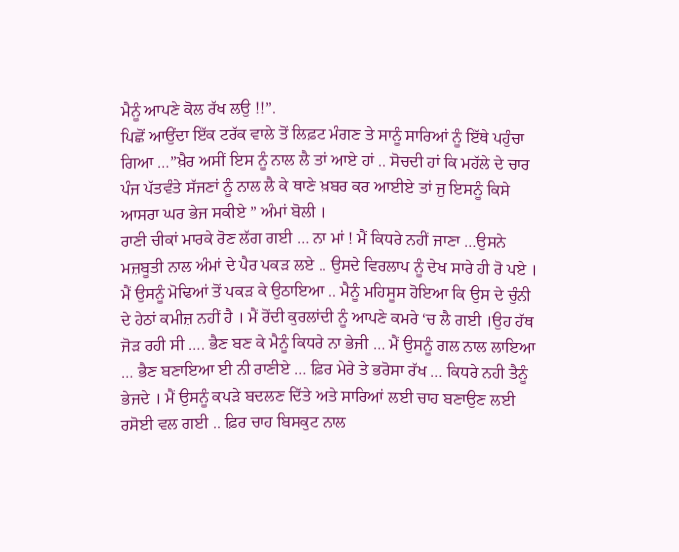ਮੈਨੂੰ ਆਪਣੇ ਕੋਲ ਰੱਖ ਲਉ !!”.
ਪਿਛੋਂ ਆਉਂਦਾ ਇੱਕ ਟਰੱਕ ਵਾਲੇ ਤੋਂ ਲਿਫ਼ਟ ਮੰਗਣ ਤੇ ਸਾਨੂੰ ਸਾਰਿਆਂ ਨੂੰ ਇੱਥੇ ਪਹੁੰਚਾ ਗਿਆ …”ਖ਼ੈਰ ਅਸੀਂ ਇਸ ਨੂੰ ਨਾਲ ਲੈ ਤਾਂ ਆਏ ਹਾਂ .. ਸੋਚਦੀ ਹਾਂ ਕਿ ਮਹੱਲੇ ਦੇ ਚਾਰ ਪੰਜ ਪੱਤਵੰਤੇ ਸੱਜਣਾਂ ਨੂੰ ਨਾਲ ਲੈ ਕੇ ਥਾਣੇ ਖ਼ਬਰ ਕਰ ਆਈਏ ਤਾਂ ਜੁ ਇਸਨੂੰ ਕਿਸੇ ਆਸਰਾ ਘਰ ਭੇਜ ਸਕੀਏ ” ਅੰਮਾਂ ਬੋਲੀ ।
ਰਾਣੀ ਚੀਕਾਂ ਮਾਰਕੇ ਰੋਣ ਲੱਗ ਗਈ … ਨਾ ਮਾਂ ! ਮੈਂ ਕਿਧਰੇ ਨਹੀਂ ਜਾਣਾ …ਉਸਨੇ ਮਜ਼ਬੂਤੀ ਨਾਲ ਅੰਮਾਂ ਦੇ ਪੈਰ ਪਕੜ ਲਏ .. ਉਸਦੇ ਵਿਰਲਾਪ ਨੂੰ ਦੇਖ ਸਾਰੇ ਹੀ ਰੋ ਪਏ । ਮੈਂ ਉਸਨੂੰ ਮੋਢਿਆਂ ਤੋਂ ਪਕੜ ਕੇ ਉਠਾਇਆ .. ਮੈਨੂੰ ਮਹਿਸੂਸ ਹੋਇਆ ਕਿ ਉਸ ਦੇ ਚੁੰਨੀ ਦੇ ਹੇਠਾਂ ਕਮੀਜ਼ ਨਹੀਂ ਹੈ । ਮੈਂ ਰੋਂਦੀ ਕੁਰਲਾਂਦੀ ਨੂੰ ਆਪਣੇ ਕਮਰੇ ‘ਚ ਲੈ ਗਈ ।ਉਹ ਹੱਥ ਜੋੜ ਰਹੀ ਸੀ …. ਭੈਣ ਬਣ ਕੇ ਮੈਨੂੰ ਕਿਧਰੇ ਨਾ ਭੇਜੀ … ਮੈਂ ਉਸਨੂੰ ਗਲ ਨਾਲ ਲਾਇਆ … ਭੈਣ ਬਣਾਇਆ ਈ ਨੀ ਰਾਣੀਏ … ਫ਼ਿਰ ਮੇਰੇ ਤੇ ਭਰੋਸਾ ਰੱਖ … ਕਿਧਰੇ ਨਹੀ ਤੈਨੂੰ ਭੇਜਦੇ । ਮੈਂ ਉਸਨੂੰ ਕਪੜੇ ਬਦਲਣ ਦਿੱਤੇ ਅਤੇ ਸਾਰਿਆਂ ਲਈ ਚਾਹ ਬਣਾਉਣ ਲਈ ਰਸੋਈ ਵਲ ਗਈ .. ਫ਼ਿਰ ਚਾਹ ਬਿਸਕੁਟ ਨਾਲ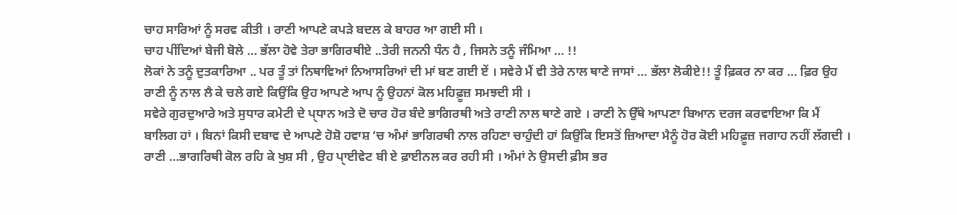ਚਾਹ ਸਾਰਿਆਂ ਨੂੰ ਸਰਵ ਕੀਤੀ । ਰਾਣੀ ਆਪਣੇ ਕਪੜੇ ਬਦਲ ਕੇ ਬਾਹਰ ਆ ਗਈ ਸੀ ।
ਚਾਹ ਪੀਂਦਿਆਂ ਬੇਜੀ ਬੋਲੇ … ਭੱਲਾ ਹੋਵੇ ਤੇਰਾ ਭਾਗਿਰਥੀਏ ..ਤੇਰੀ ਜਨਨੀ ਧੰਨ ਹੈ , ਜਿਸਨੇ ਤਨੂੰ ਜੰਮਿਆ … !!
ਲੋਕਾਂ ਨੇ ਤਨੂੰ ਦੁਤਕਾਰਿਆ .. ਪਰ ਤੂੰ ਤਾਂ ਨਿਥਾਵਿਆਂ ਨਿਆਸਰਿਆਂ ਦੀ ਮਾਂ ਬਣ ਗਈ ਏਂ । ਸਵੇਰੇ ਮੈਂ ਵੀ ਤੇਰੇ ਨਾਲ ਥਾਣੇ ਜਾਸਾਂ … ਭੱਲਾ ਲੋਕੀਏ!! ਤੂੰ ਫ਼ਿਕਰ ਨਾ ਕਰ … ਫ਼ਿਰ ਉਹ ਰਾਣੀ ਨੂੰ ਨਾਲ ਲੈ ਕੇ ਚਲੇ ਗਏ ਕਿਉਂਕਿ ਉਹ ਆਪਣੇ ਆਪ ਨੂੰ ਉਹਨਾਂ ਕੋਲ ਮਹਿਫ਼ੂਜ਼ ਸਮਝਦੀ ਸੀ ।
ਸਵੇਰੇ ਗੁਰਦੁਆਰੇ ਅਤੇ ਸੁਧਾਰ ਕਮੇਟੀ ਦੇ ਪੑਧਾਨ ਅਤੇ ਦੋ ਚਾਰ ਹੋਰ ਬੰਦੇ ਭਾਗਿਰਥੀ ਅਤੇ ਰਾਣੀ ਨਾਲ ਥਾਣੇ ਗਏ । ਰਾਣੀ ਨੇ ਉੱਥੇ ਆਪਣਾ ਬਿਆਨ ਦਰਜ ਕਰਵਾਇਆ ਕਿ ਮੈਂ ਬਾਲਿਗ ਹਾਂ । ਬਿਨਾਂ ਕਿਸੀ ਦਬਾਵ ਦੇ ਆਪਣੇ ਹੋਸ਼ੋ ਹਵਾਸ਼ ‘ਚ ਅੰਮਾਂ ਭਾਗਿਰਥੀ ਨਾਲ ਰਹਿਣਾ ਚਾਹੁੰਦੀ ਹਾਂ ਕਿਉਂਕਿ ਇਸਤੋਂ ਜ਼ਿਆਦਾ ਮੈਨੂੰ ਹੋਰ ਕੋਈ ਮਹਿਫ਼ੂਜ਼ ਜਗਾਹ ਨਹੀਂ ਲੱਗਦੀ ।
ਰਾਣੀ …ਭਾਗਰਿਥੀ ਕੋਲ ਰਹਿ ਕੇ ਖੁਸ਼ ਸੀ , ਉਹ ਪੑਾਈਵੇਟ ਬੀ ਏ ਫ਼ਾਈਨਲ ਕਰ ਰਹੀ ਸੀ । ਅੰਮਾਂ ਨੇ ਉਸਦੀ ਫ਼ੀਸ ਭਰ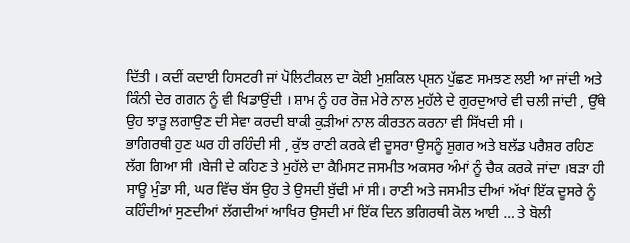ਦਿੱਤੀ । ਕਦੀਂ ਕਦਾਈ ਹਿਸਟਰੀ ਜਾਂ ਪੋਲਿਟੀਕਲ ਦਾ ਕੋਈ ਮੁਸ਼ਕਿਲ ਪੑਸ਼ਨ ਪੁੱਛਣ ਸਮਝਣ ਲਈ ਆ ਜਾਂਦੀ ਅਤੇ ਕਿੰਨੀ ਦੇਰ ਗਗਨ ਨੂੰ ਵੀ ਖਿਡਾਉਂਦੀ । ਸ਼ਾਮ ਨੂੰ ਹਰ ਰੋਜ਼ ਮੇਰੇ ਨਾਲ ਮੁਹੱਲੇ ਦੇ ਗੁਰਦੁਆਰੇ ਵੀ ਚਲੀ ਜਾਂਦੀ , ਉੱਥੇ ਉਹ ਝਾੜੂ ਲਗਾਉਣ ਦੀ ਸੇਵਾ ਕਰਦੀ ਬਾਕੀ ਕੁੜੀਆਂ ਨਾਲ ਕੀਰਤਨ ਕਰਨਾ ਵੀ ਸਿੱਖਦੀ ਸੀ ।
ਭਾਗਿਰਥੀ ਹੁਣ ਘਰ ਹੀ ਰਹਿੰਦੀ ਸੀ , ਕੁੱਝ ਰਾਣੀ ਕਰਕੇ ਵੀ ਦੂਸਰਾ ਉਸਨੂੰ ਸ਼ੁਗਰ ਅਤੇ ਬਲੱਡ ਪਰੈਸ਼ਰ ਰਹਿਣ ਲੱਗ ਗਿਆ ਸੀ ।ਬੇਜੀ ਦੇ ਕਹਿਣ ਤੇ ਮੁਹੱਲੇ ਦਾ ਕੈਮਿਸਟ ਜਸਮੀਤ ਅਕਸਰ ਅੰਮਾਂ ਨੂੰ ਚੈਕ ਕਰਕੇ ਜਾਂਦਾ ।ਬੜਾ ਹੀ ਸਾਊ ਮੁੰਡਾ ਸੀ, ਘਰ ਵਿੱਚ ਬੱਸ ਉਹ ਤੇ ਉਸਦੀ ਬੁੱਢੀ ਮਾਂ ਸੀ। ਰਾਣੀ ਅਤੇ ਜਸਮੀਤ ਦੀਆਂ ਅੱਖਾਂ ਇੱਕ ਦੂਸਰੇ ਨੂੰ ਕਹਿੰਦੀਆਂ ਸੁਣਦੀਆਂ ਲੱਗਦੀਆਂ ਆਖਿਰ ਉਸਦੀ ਮਾਂ ਇੱਕ ਦਿਨ ਭਗਿਰਥੀ ਕੋਲ ਆਈ … ਤੇ ਬੋਲੀ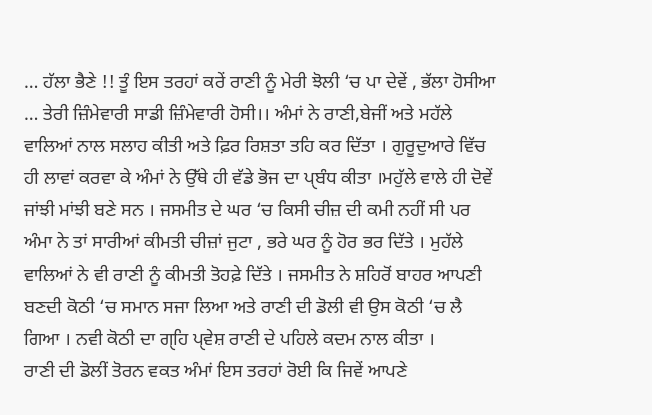… ਹੱਲਾ ਭੈਣੇ !! ਤੂੰ ਇਸ ਤਰਹਾਂ ਕਰੇਂ ਰਾਣੀ ਨੂੰ ਮੇਰੀ ਝੋਲੀ ‘ਚ ਪਾ ਦੇਵੇਂ , ਭੱਲਾ ਹੋਸੀਆ … ਤੇਰੀ ਜ਼ਿੰਮੇਵਾਰੀ ਸਾਡੀ ਜ਼ਿੰਮੇਵਾਰੀ ਹੋਸੀ।। ਅੰਮਾਂ ਨੇ ਰਾਣੀ,ਬੇਜੀਂ ਅਤੇ ਮਹੱਲੇ ਵਾਲਿਆਂ ਨਾਲ ਸਲਾਹ ਕੀਤੀ ਅਤੇ ਫ਼ਿਰ ਰਿਸ਼ਤਾ ਤਹਿ ਕਰ ਦਿੱਤਾ । ਗੁਰੂਦੁਆਰੇ ਵਿੱਚ ਹੀ ਲਾਵਾਂ ਕਰਵਾ ਕੇ ਅੰਮਾਂ ਨੇ ਉੱਥੇ ਹੀ ਵੱਡੇ ਭੋਜ ਦਾ ਪੑਬੰਧ ਕੀਤਾ ।ਮਹੁੱਲੇ ਵਾਲੇ ਹੀ ਦੋਵੇਂ ਜਾਂਝੀ ਮਾਂਝੀ ਬਣੇ ਸਨ । ਜਸਮੀਤ ਦੇ ਘਰ ‘ਚ ਕਿਸੀ ਚੀਜ਼ ਦੀ ਕਮੀ ਨਹੀਂ ਸੀ ਪਰ ਅੰਮਾ ਨੇ ਤਾਂ ਸਾਰੀਆਂ ਕੀਮਤੀ ਚੀਜ਼ਾਂ ਜੁਟਾ , ਭਰੇ ਘਰ ਨੂੰ ਹੋਰ ਭਰ ਦਿੱਤੇ । ਮੁਹੱਲੇ ਵਾਲਿਆਂ ਨੇ ਵੀ ਰਾਣੀ ਨੂੰ ਕੀਮਤੀ ਤੋਹਫ਼ੇ ਦਿੱਤੇ । ਜਸਮੀਤ ਨੇ ਸ਼ਹਿਰੋਂ ਬਾਹਰ ਆਪਣੀ ਬਣਦੀ ਕੋਠੀ ‘ਚ ਸਮਾਨ ਸਜਾ ਲਿਆ ਅਤੇ ਰਾਣੀ ਦੀ ਡੋਲੀ ਵੀ ਉਸ ਕੋਠੀ ‘ਚ ਲੈ ਗਿਆ । ਨਵੀ ਕੋਠੀ ਦਾ ਗੑਹਿ ਪੑਵੇਸ਼ ਰਾਣੀ ਦੇ ਪਹਿਲੇ ਕਦਮ ਨਾਲ ਕੀਤਾ ।
ਰਾਣੀ ਦੀ ਡੋਲੀਂ ਤੋਰਨ ਵਕਤ ਅੰਮਾਂ ਇਸ ਤਰਹਾਂ ਰੋਈ ਕਿ ਜਿਵੇਂ ਆਪਣੇ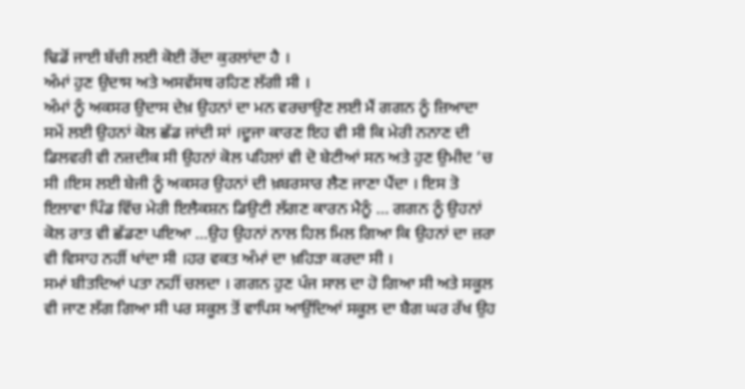ਢਿਡੋਂ ਜਾਈ ਬੱਚੀ ਲਈ ਕੋਈ ਰੋਂਦਾ ਕੁਰਲਾਂਦਾ ਹੈ ।
ਅੰਮਾਂ ਹੁਣ ਉਦਾਸ ਅਤੇ ਅਸਵੱਸਥ ਰਹਿਣ ਲੱਗੀ ਸੀ ।
ਅੰਮਾਂ ਨੂੰ ਅਕਸਰ ਉਦਾਸ ਦੇਖ਼ ਉਹਨਾਂ ਦਾ ਮਨ ਵਰਚਾਉਣ ਲਈ ਮੈਂ ਗਗਨ ਨੂੰ ਜ਼ਿਆਦਾ ਸਮੇਂ ਲਈ ਉਹਨਾਂ ਕੋਲ ਛੱਡ ਜਾਂਦੀ ਸਾਂ ।ਦੂਜਾ ਕਾਰਣ ਇਹ ਵੀ ਸੀ ਕਿ ਮੇਰੀ ਨਨਾਣ ਦੀ ਡਿਲਵਰੀ ਵੀ ਨਜ਼ਦੀਕ ਸੀ ਉਹਨਾਂ ਕੋਲ ਪਹਿਲਾਂ ਵੀ ਦੋ ਬੇਟੀਆਂ ਸਨ ਅਤੇ ਹੁਣ ਉਮੀਦ ‘ਚ ਸੀ ।ਇਸ ਲਈ ਬੇਜੀ ਨੂੰ ਅਕਸਰ ਉਹਨਾਂ ਦੀ ਖ਼ਬਰਸਾਰ ਲੈਣ ਜਾਣਾ ਪੈਂਦਾ । ਇਸ ਤੋ ਇਲਾਵਾ ਪਿੰਡ ਵਿੱਚ ਮੇਰੀ ਇਲੈਕਸ਼ਨ ਡਿਉਟੀ ਲੱਗਣ ਕਾਰਨ ਮੈਨੂੰ … ਗਗਨ ਨੂੰ ਉਹਨਾਂ ਕੋਲ ਰਾਤ ਵੀ ਛੱਡਣਾ ਪਇਆ …ਉਹ ਉਹਨਾਂ ਨਾਲ ਹਿਲ ਮਿਲ ਗਿਆ ਕਿ ਉਹਨਾਂ ਦਾ ਜ਼ਰਾ ਵੀ ਵਿਸਾਹ ਨਹੀਂ ਖਾਂਦਾ ਸੀ ।ਹਰ ਵਕਤ ਅੰਮਾਂ ਦਾ ਖ਼ਹਿੜਾ ਕਰਦਾ ਸੀ ।
ਸਮਾਂ ਬੀਤਦਿਆਂ ਪਤਾ ਨਹੀਂ ਚਲਦਾ । ਗਗਨ ਹੁਣ ਪੰਜ ਸਾਲ ਦਾ ਹੋ ਗਿਆ ਸੀ ਅਤੇ ਸਕੂਲ ਵੀ ਜਾਣ ਲੱਗ ਗਿਆ ਸੀ ਪਰ ਸਕੂਲ ਤੋਂ ਵਾਪਿਸ ਆਉਂਦਿਆਂ ਸਕੂਲ ਦਾ ਬੈਗ ਘਰ ਰੱਖ ਉਹ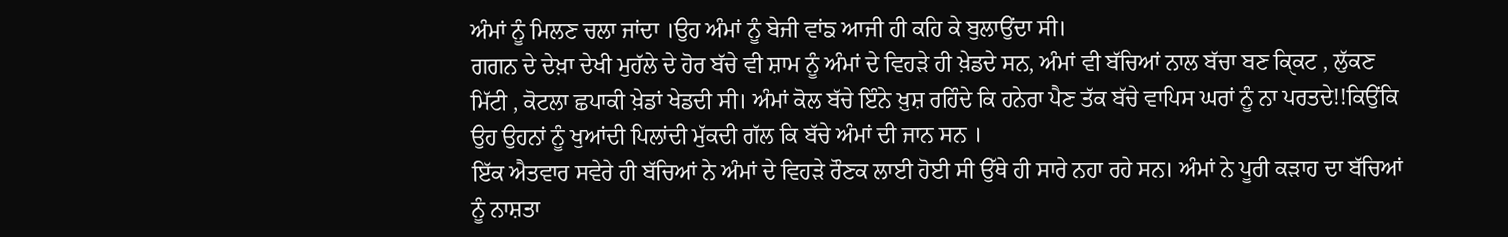ਅੰਮਾਂ ਨੂੰ ਮਿਲਣ ਚਲਾ ਜਾਂਦਾ ।ਉਹ ਅੰਮਾਂ ਨੂੰ ਬੇਜੀ ਵਾਂਙ ਆਜੀ ਹੀ ਕਹਿ ਕੇ ਬੁਲਾਉਂਦਾ ਸੀ।
ਗਗਨ ਦੇ ਦੇਖ਼ਾ ਦੇਖੀ ਮੁਹੱਲੇ ਦੇ ਹੋਰ ਬੱਚੇ ਵੀ ਸ਼ਾਮ ਨੂੰ ਅੰਮਾਂ ਦੇ ਵਿਹੜੇ ਹੀ ਖ਼ੇਡਦੇ ਸਨ, ਅੰਮਾਂ ਵੀ ਬੱਚਿਆਂ ਨਾਲ ਬੱਚਾ ਬਣ ਕੑਿਕਟ , ਲੁੱਕਣ ਮਿੱਟੀ , ਕੋਟਲਾ ਛਪਾਕੀ ਖ਼ੇਡਾਂ ਖੇਡਦੀ ਸੀ। ਅੰਮਾਂ ਕੋਲ ਬੱਚੇ ਇੰਨੇ ਖ਼ੁਸ਼ ਰਹਿੰਦੇ ਕਿ ਹਨੇਰਾ ਪੈਣ ਤੱਕ ਬੱਚੇ ਵਾਪਿਸ ਘਰਾਂ ਨੂੰ ਨਾ ਪਰਤਦੇ!!ਕਿਉਂਕਿ ਉਹ ਉਹਨਾਂ ਨੂੰ ਖੁਆਂਦੀ ਪਿਲਾਂਦੀ ਮੁੱਕਦੀ ਗੱਲ ਕਿ ਬੱਚੇ ਅੰਮਾਂ ਦੀ ਜਾਨ ਸਨ ।
ਇੱਕ ਐਤਵਾਰ ਸਵੇਰੇ ਹੀ ਬੱਚਿਆਂ ਨੇ ਅੰਮਾਂ ਦੇ ਵਿਹੜੇ ਰੌਣਕ ਲਾਈ ਹੋਈ ਸੀ ਉੱਥੇ ਹੀ ਸਾਰੇ ਨਹਾ ਰਹੇ ਸਨ। ਅੰਮਾਂ ਨੇ ਪੂਰੀ ਕੜਾਹ ਦਾ ਬੱਚਿਆਂ ਨੂੰ ਨਾਸ਼ਤਾ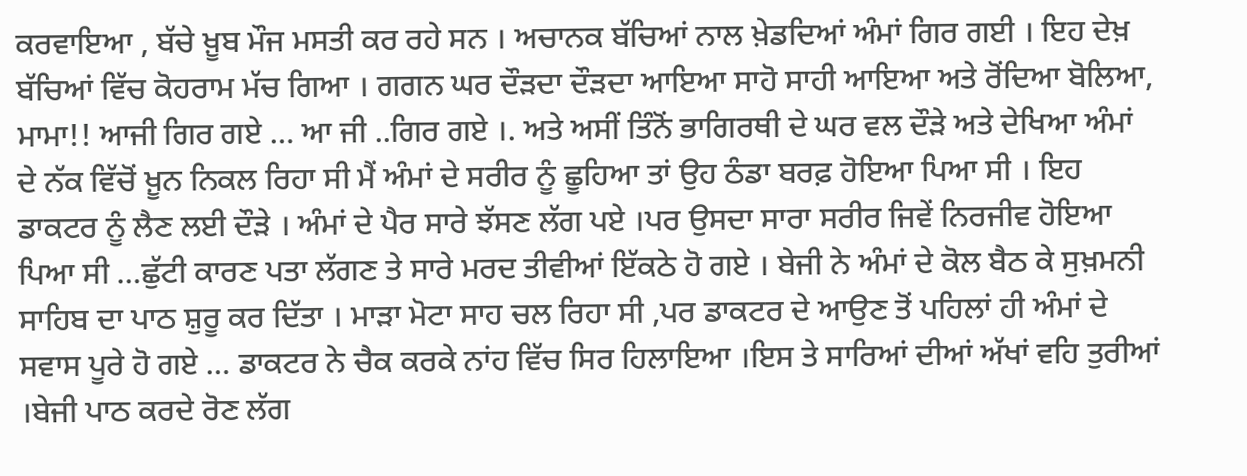ਕਰਵਾਇਆ , ਬੱਚੇ ਖ਼ੂਬ ਮੌਜ ਮਸਤੀ ਕਰ ਰਹੇ ਸਨ । ਅਚਾਨਕ ਬੱਚਿਆਂ ਨਾਲ ਖ਼ੇਡਦਿਆਂ ਅੰਮਾਂ ਗਿਰ ਗਈ । ਇਹ ਦੇਖ਼ ਬੱਚਿਆਂ ਵਿੱਚ ਕੋਹਰਾਮ ਮੱਚ ਗਿਆ । ਗਗਨ ਘਰ ਦੌੜਦਾ ਦੌੜਦਾ ਆਇਆ ਸਾਹੋ ਸਾਹੀ ਆਇਆ ਅਤੇ ਰੋਂਦਿਆ ਬੋਲਿਆ, ਮਾਮਾ!! ਆਜੀ ਗਿਰ ਗਏ … ਆ ਜੀ ..ਗਿਰ ਗਏ ।. ਅਤੇ ਅਸੀਂ ਤਿੰਨੋਂ ਭਾਗਿਰਥੀ ਦੇ ਘਰ ਵਲ ਦੌੜੇ ਅਤੇ ਦੇਖਿਆ ਅੰਮਾਂ ਦੇ ਨੱਕ ਵਿੱਚੋਂ ਖ਼ੂਨ ਨਿਕਲ ਰਿਹਾ ਸੀ ਮੈਂ ਅੰਮਾਂ ਦੇ ਸਰੀਰ ਨੂੰ ਛੂਹਿਆ ਤਾਂ ਉਹ ਠੰਡਾ ਬਰਫ਼ ਹੋਇਆ ਪਿਆ ਸੀ । ਇਹ ਡਾਕਟਰ ਨੂੰ ਲੈਣ ਲਈ ਦੌੜੇ । ਅੰਮਾਂ ਦੇ ਪੈਰ ਸਾਰੇ ਝੱਸਣ ਲੱਗ ਪਏ ।ਪਰ ਉਸਦਾ ਸਾਰਾ ਸਰੀਰ ਜਿਵੇਂ ਨਿਰਜੀਵ ਹੋਇਆ ਪਿਆ ਸੀ …ਛੁੱਟੀ ਕਾਰਣ ਪਤਾ ਲੱਗਣ ਤੇ ਸਾਰੇ ਮਰਦ ਤੀਵੀਆਂ ਇੱਕਠੇ ਹੋ ਗਏ । ਬੇਜੀ ਨੇ ਅੰਮਾਂ ਦੇ ਕੋਲ ਬੈਠ ਕੇ ਸੁਖ਼ਮਨੀ ਸਾਹਿਬ ਦਾ ਪਾਠ ਸ਼ੁਰੂ ਕਰ ਦਿੱਤਾ । ਮਾੜਾ ਮੋਟਾ ਸਾਹ ਚਲ ਰਿਹਾ ਸੀ ,ਪਰ ਡਾਕਟਰ ਦੇ ਆਉਣ ਤੋਂ ਪਹਿਲਾਂ ਹੀ ਅੰਮਾਂ ਦੇ ਸਵਾਸ ਪੂਰੇ ਹੋ ਗਏ … ਡਾਕਟਰ ਨੇ ਚੈਕ ਕਰਕੇ ਨਾਂਹ ਵਿੱਚ ਸਿਰ ਹਿਲਾਇਆ ।ਇਸ ਤੇ ਸਾਰਿਆਂ ਦੀਆਂ ਅੱਖਾਂ ਵਹਿ ਤੁਰੀਆਂ ।ਬੇਜੀ ਪਾਠ ਕਰਦੇ ਰੋਣ ਲੱਗ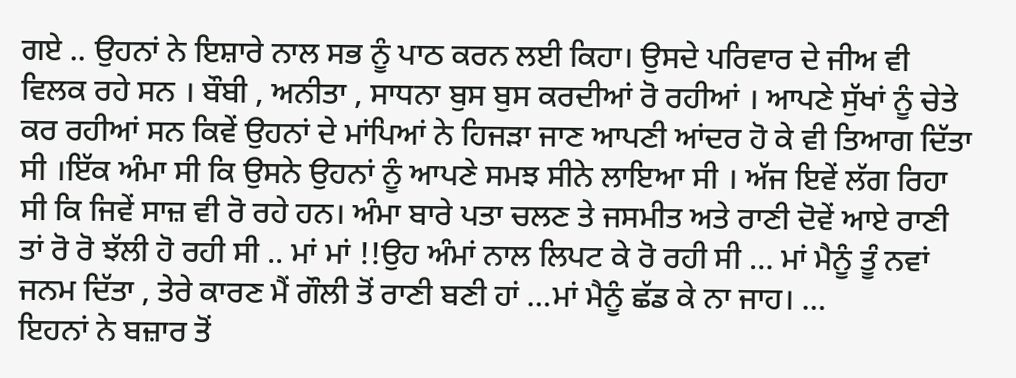ਗਏ .. ਉਹਨਾਂ ਨੇ ਇਸ਼ਾਰੇ ਨਾਲ ਸਭ ਨੂੰ ਪਾਠ ਕਰਨ ਲਈ ਕਿਹਾ। ਉਸਦੇ ਪਰਿਵਾਰ ਦੇ ਜੀਅ ਵੀ ਵਿਲਕ ਰਹੇ ਸਨ । ਬੌਬੀ , ਅਨੀਤਾ , ਸਾਧਨਾ ਬੁਸ ਬੁਸ ਕਰਦੀਆਂ ਰੋ ਰਹੀਆਂ । ਆਪਣੇ ਸੁੱਖਾਂ ਨੂੰ ਚੇਤੇ ਕਰ ਰਹੀਆਂ ਸਨ ਕਿਵੇਂ ਉਹਨਾਂ ਦੇ ਮਾਂਪਿਆਂ ਨੇ ਹਿਜੜਾ ਜਾਣ ਆਪਣੀ ਆਂਦਰ ਹੋ ਕੇ ਵੀ ਤਿਆਗ ਦਿੱਤਾ ਸੀ ।ਇੱਕ ਅੰਮਾ ਸੀ ਕਿ ਉਸਨੇ ਉਹਨਾਂ ਨੂੰ ਆਪਣੇ ਸਮਝ ਸੀਨੇ ਲਾਇਆ ਸੀ । ਅੱਜ ਇਵੇਂ ਲੱਗ ਰਿਹਾ ਸੀ ਕਿ ਜਿਵੇਂ ਸਾਜ਼ ਵੀ ਰੋ ਰਹੇ ਹਨ। ਅੰਮਾ ਬਾਰੇ ਪਤਾ ਚਲਣ ਤੇ ਜਸਮੀਤ ਅਤੇ ਰਾਣੀ ਦੋਵੇਂ ਆਏ ਰਾਣੀ ਤਾਂ ਰੋ ਰੋ ਝੱਲੀ ਹੋ ਰਹੀ ਸੀ .. ਮਾਂ ਮਾਂ !!ਉਹ ਅੰਮਾਂ ਨਾਲ ਲਿਪਟ ਕੇ ਰੋ ਰਹੀ ਸੀ … ਮਾਂ ਮੈਨੂੰ ਤੂੰ ਨਵਾਂ ਜਨਮ ਦਿੱਤਾ , ਤੇਰੇ ਕਾਰਣ ਮੈਂ ਗੌਲੀ ਤੋਂ ਰਾਣੀ ਬਣੀ ਹਾਂ …ਮਾਂ ਮੈਨੂੰ ਛੱਡ ਕੇ ਨਾ ਜਾਹ। …
ਇਹਨਾਂ ਨੇ ਬਜ਼ਾਰ ਤੋਂ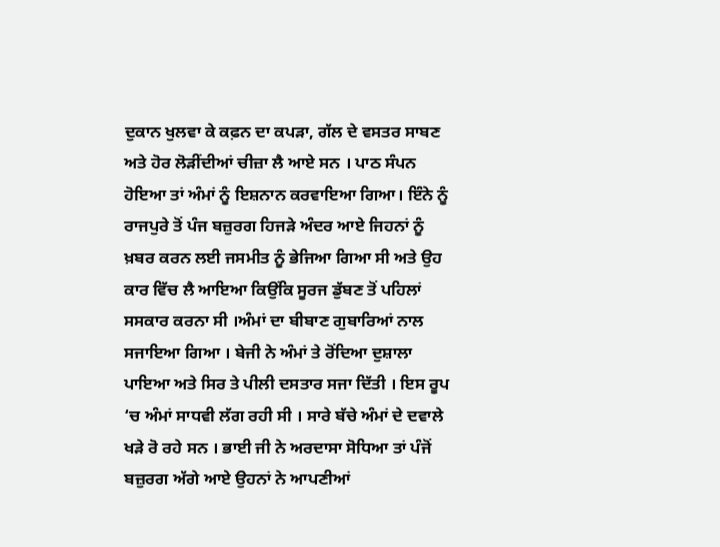ਦੁਕਾਨ ਖੁਲਵਾ ਕੇ ਕਫ਼ਨ ਦਾ ਕਪੜਾ, ਗੱਲ ਦੇ ਵਸਤਰ ਸਾਬਣ ਅਤੇ ਹੋਰ ਲੋੜੀਂਦੀਆਂ ਚੀਜ਼ਾ ਲੈ ਆਏ ਸਨ । ਪਾਠ ਸੰਪਨ ਹੋਇਆ ਤਾਂ ਅੰਮਾਂ ਨੂੰ ਇਸ਼ਨਾਨ ਕਰਵਾਇਆ ਗਿਆ। ਇੰਨੇ ਨੂੰ ਰਾਜਪੁਰੇ ਤੋਂ ਪੰਜ ਬਜ਼ੁਰਗ ਹਿਜੜੇ ਅੰਦਰ ਆਏ ਜਿਹਨਾਂ ਨੂੰ ਖ਼ਬਰ ਕਰਨ ਲਈ ਜਸਮੀਤ ਨੂੰ ਭੇਜਿਆ ਗਿਆ ਸੀ ਅਤੇ ਉਹ ਕਾਰ ਵਿੱਚ ਲੈ ਆਇਆ ਕਿਉਂਕਿ ਸੂਰਜ ਡੁੱਬਣ ਤੋਂ ਪਹਿਲਾਂ ਸਸਕਾਰ ਕਰਨਾ ਸੀ ।ਅੰਮਾਂ ਦਾ ਬੀਬਾਣ ਗੁਬਾਰਿਆਂ ਨਾਲ ਸਜਾਇਆ ਗਿਆ । ਬੇਜੀ ਨੇ ਅੰਮਾਂ ਤੇ ਰੋਂਦਿਆ ਦੁਸ਼ਾਲਾ ਪਾਇਆ ਅਤੇ ਸਿਰ ਤੇ ਪੀਲੀ ਦਸਤਾਰ ਸਜਾ ਦਿੱਤੀ । ਇਸ ਰੂਪ ‘ਚ ਅੰਮਾਂ ਸਾਧਵੀ ਲੱਗ ਰਹੀ ਸੀ । ਸਾਰੇ ਬੱਚੇ ਅੰਮਾਂ ਦੇ ਦਵਾਲੇ ਖੜੇ ਰੋ ਰਹੇ ਸਨ । ਭਾਈ ਜੀ ਨੇ ਅਰਦਾਸਾ ਸੋਧਿਆ ਤਾਂ ਪੰਜੋਂ ਬਜ਼ੁਰਗ ਅੱਗੇ ਆਏ ਉਹਨਾਂ ਨੇ ਆਪਣੀਆਂ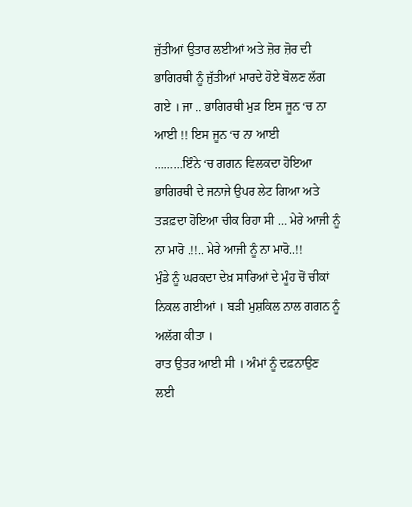ਜੁੱਤੀਆਂ ਉਤਾਰ ਲਈਆਂ ਅਤੇ ਜ਼ੋਰ ਜ਼ੋਰ ਦੀ ਭਾਗਿਰਥੀ ਨੂੰ ਜੁੱਤੀਆਂ ਮਾਰਦੇ ਹੋਏ ਬੋਲਣ ਲੱਗ ਗਏ । ਜਾ .. ਭਾਗਿਰਥੀ ਮੁੜ ਇਸ ਜੂਨ ‘ਚ ਨਾ ਆਈ !! ਇਸ ਜੂਨ ‘ਚ ਨਾ ਆਈ
………ਇੰਨੇ ‘ਚ ਗਗਨ ਵਿਲਕਦਾ ਹੋਇਆ ਭਾਗਿਰਥੀ ਦੇ ਜਨਾਜੇ ਉਪਰ ਲੇਟ ਗਿਆ ਅਤੇ ਤੜਫ਼ਦਾ ਹੋਇਆ ਚੀਕ ਰਿਹਾ ਸੀ … ਮੇਰੇ ਆਜੀ ਨੂੰ ਨਾ ਮਾਰੋ .!!.. ਮੇਰੇ ਆਜੀ ਨੂੰ ਨਾ ਮਾਰੋ..!!
ਮੁੰਡੇ ਨੂੰ ਘਰਕਦਾ ਦੇਖ਼ ਸਾਰਿਆਂ ਦੇ ਮੂੰਹ ਚੋਂ ਚੀਕਾਂ ਨਿਕਲ ਗਈਆਂ । ਬੜੀ ਮੁਸ਼ਕਿਲ ਨਾਲ ਗਗਨ ਨੂੰ ਅਲੱਗ ਕੀਤਾ ।
ਰਾਤ ਉਤਰ ਆਈ ਸੀ । ਅੰਮਾਂ ਨੂੰ ਦਫ਼ਨਾਉਣ ਲਈ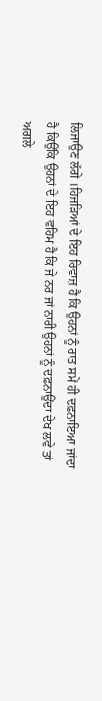ਲਿਜਾਉਣ ਲੱਗੇ ।ਹਿਜੜਿਆਂ ਦੇ ਇਹ ਰਿਵਾਜ਼ ਹੈ ਕਿ ਉਹਨਾਂ ਨੂੰ ਰਾਤ ਸਮੇਂ ਹੀ ਦਫ਼ਨਾਇਆ ਜਾਂਦਾ ਹੈ ਕਿਉਂਕਿ ਉਹਨਾਂ ਦੇ ਇਹ ਵਹਿਮ ਹੈ ਕਿ ਜੇ ਨਰ ਜਾਂ ਨਾਰੀ ਉਹਨਾਂ ਨੂੰ ਦਫ਼ਨਾਉਂਦਾ ਦੇਖ ਲਵੇ ਤਾਂ ਅਗਲੇ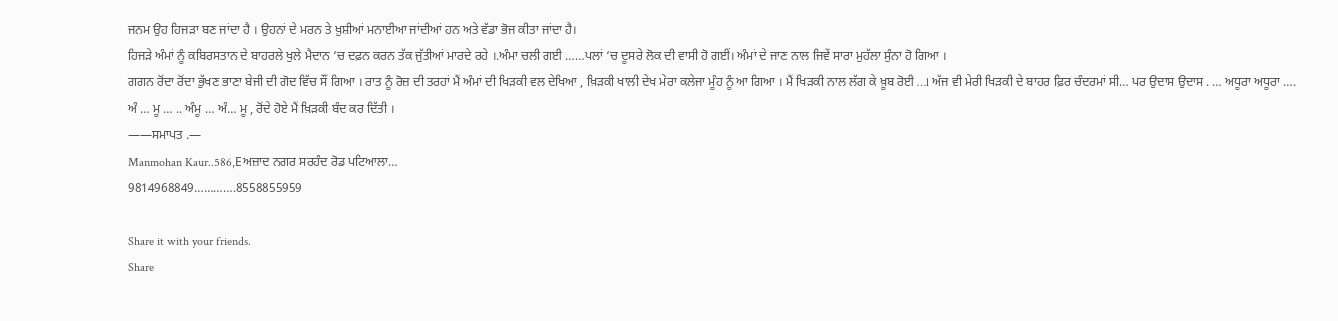ਜਨਮ ਉਹ ਹਿਜੜਾ ਬਣ ਜਾਂਦਾ ਹੈ । ਉਹਨਾਂ ਦੇ ਮਰਨ ਤੇ ਖ਼ੁਸ਼ੀਆਂ ਮਨਾਈਆ ਜਾਂਦੀਆਂ ਹਨ ਅਤੇ ਵੱਡਾ ਭੋਜ ਕੀਤਾ ਜਾਂਦਾ ਹੈ।
ਹਿਜੜੇ ਅੰਮਾਂ ਨੂੰ ਕਬਿਰਸਤਾਨ ਦੇ ਬਾਹਰਲੇ ਖੁਲੇ ਮੈਦਾਨ ‘ਚ ਦਫ਼ਨ ਕਰਨ ਤੱਕ ਜੁੱਤੀਆਂ ਮਾਰਦੇ ਰਹੇ ।.ਅੰਮਾ ਚਲੀ ਗਈ ……ਪਲਾਂ ‘ਚ ਦੂਸਰੇ ਲੋਕ ਦੀ ਵਾਸੀ ਹੋ ਗਈਂ। ਅੰਮਾਂ ਦੇ ਜਾਣ ਨਾਲ ਜਿਵੇਂ ਸਾਰਾ ਮੁਹੱਲਾ ਸੁੰਨਾ ਹੋ ਗਿਆ ।
ਗਗਨ ਰੋਂਦਾ ਰੋਂਦਾ ਭੁੱਖਣ ਭਾਣਾ ਬੇਜੀ ਦੀ ਗੋਦ ਵਿੱਚ ਸੌਂ ਗਿਆ । ਰਾਤ ਨੂੰ ਰੋਜ਼ ਦੀ ਤਰਹਾਂ ਮੈਂ ਅੰਮਾਂ ਦੀ ਖਿੜਕੀ ਵਲ ਦੇਖਿਆ , ਖ਼ਿੜਕੀ ਖਾਲੀ ਦੇਖ ਮੇਰਾ ਕਲੇਜਾ ਮੂੰਹ ਨੂੰ ਆ ਗਿਆ । ਮੈਂ ਖਿੜਕੀ ਨਾਲ ਲੱਗ ਕੇ ਖ਼ੂਬ ਰੋਈ …l ਅੱਜ ਵੀ ਮੇਰੀ ਖਿੜਕੀ ਦੇ ਬਾਹਰ ਫ਼ਿਰ ਚੰਦਰਮਾਂ ਸੀ… ਪਰ ਉਦਾਸ ਉਦਾਸ . … ਅਧੂਰਾ ਅਧੂਰਾ ….
ਅੰ … ਮੂ … .. ਅੰਮੂ … ਅੰ… ਮੂ , ਰੋਂਦੇ ਹੋਏ ਮੈਂ ਖ਼ਿੜਕੀ ਬੰਦ ਕਰ ਦਿੱਤੀ ।
——ਸਮਾਪਤ .—
Manmohan Kaur..586,Eਅਜ਼ਾਦ ਨਗਰ ਸਰਹੰਦ ਰੋਡ ਪਟਿਆਲਾ…
9814968849………….8558855959

Share it with your friends.
Share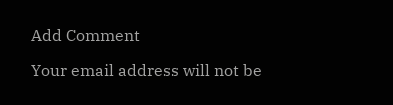Add Comment

Your email address will not be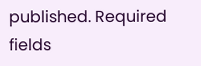published. Required fields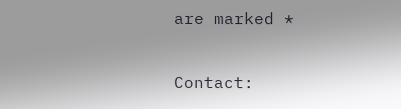are marked *

Contact: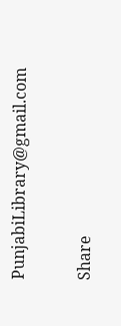PunjabiLibrary@gmail.com

Share